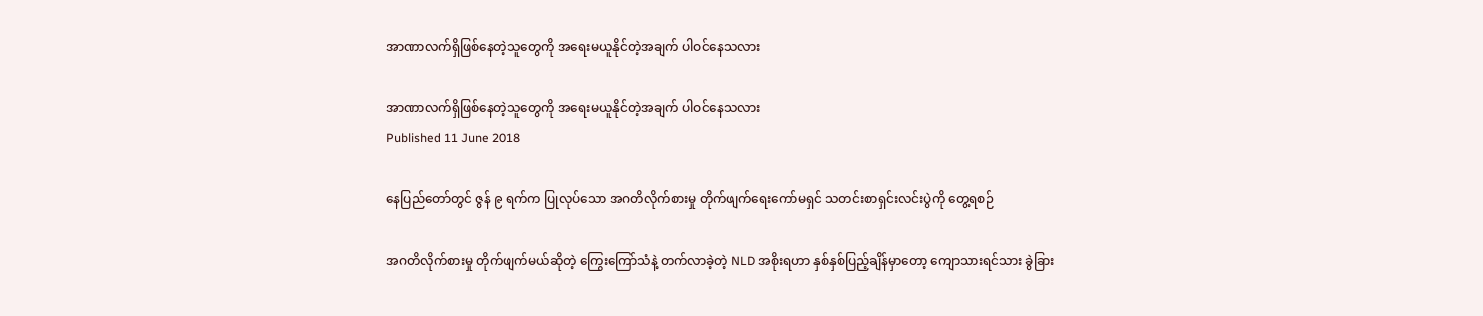အာဏာလက်ရှိဖြစ်နေတဲ့သူတွေကို အရေးမယူနိုင်တဲ့အချက် ပါဝင်နေသလား

အာဏာလက်ရှိဖြစ်နေတဲ့သူတွေကို အရေးမယူနိုင်တဲ့အချက် ပါဝင်နေသလား
Published 11 June 2018

နေပြည်တော်တွင် ဇွန် ၉ ရက်က ပြုလုပ်သော အဂတိလိုက်စားမှု တိုက်ဖျက်ရေးကော်မရှင် သတင်းစာရှင်းလင်းပွဲကို တွေ့ရစဉ်

အဂတိလိုက်စားမှု တိုက်ဖျက်မယ်ဆိုတဲ့ ကြွေးကြော်သံနဲ့ တက်လာခဲ့တဲ့ NLD အစိုးရဟာ နှစ်နှစ်ပြည့်ချိန်မှာတော့ ကျောသားရင်သား ခွဲခြား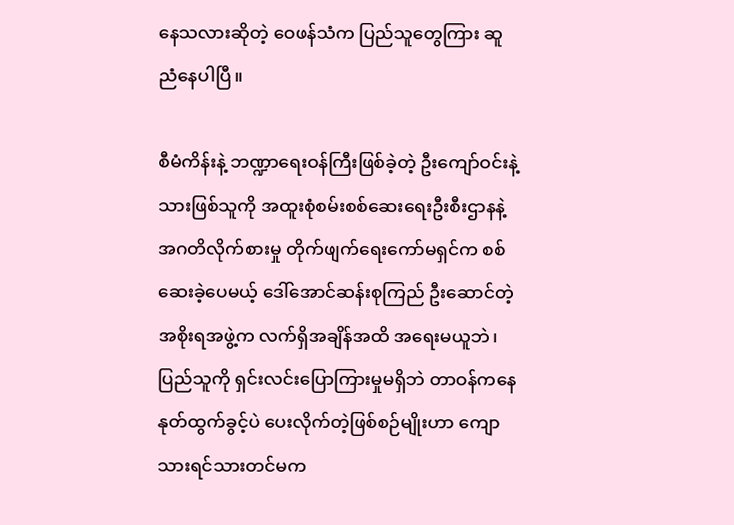နေသလားဆိုတဲ့ ဝေဖန်သံက ပြည်သူတွေကြား ဆူညံနေပါပြီ။

စီမံကိန်းနဲ့ ဘဏ္ဍာရေးဝန်ကြီးဖြစ်ခဲ့တဲ့ ဦးကျော်ဝင်းနဲ့ သားဖြစ်သူကို အထူးစုံစမ်းစစ်ဆေးရေးဦးစီးဌာနနဲ့ အဂတိလိုက်စားမှု တိုက်ဖျက်ရေးကော်မရှင်က စစ်ဆေးခဲ့ပေမယ့် ဒေါ်အောင်ဆန်းစုကြည် ဦးဆောင်တဲ့ အစိုးရအဖွဲ့က လက်ရှိအချိန်အထိ အရေးမယူဘဲ၊ ပြည်သူကို ရှင်းလင်းပြောကြားမှုမရှိဘဲ တာဝန်ကနေ နုတ်ထွက်ခွင့်ပဲ ပေးလိုက်တဲ့ဖြစ်စဉ်မျိုးဟာ ကျောသားရင်သားတင်မက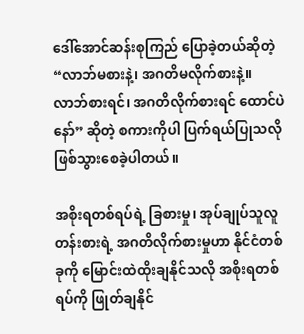ဒေါ်အောင်ဆန်းစုကြည် ပြောခဲ့တယ်ဆိုတဲ့ “လာဘ်မစားနဲ့၊ အဂတိမလိုက်စားနဲ့။ လာဘ်စားရင်၊ အဂတိလိုက်စားရင် ထောင်ပဲနော်” ဆိုတဲ့ စကားကိုပါ ပြက်ရယ်ပြုသလို ဖြစ်သွားစေခဲ့ပါတယ်။

အစိုးရတစ်ရပ်ရဲ့ ခြစားမှု၊ အုပ်ချုပ်သူလူတန်းစားရဲ့ အဂတိလိုက်စားမှုဟာ နိုင်ငံတစ်ခုကို မြောင်းထဲထိုးချနိုင်သလို အစိုးရတစ်ရပ်ကို ဖြုတ်ချနိုင်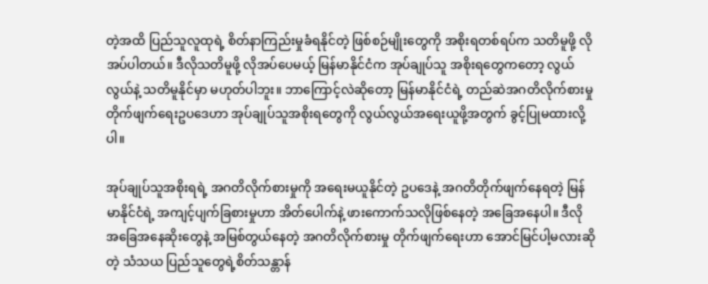တဲ့အထိ ပြည်သူလူထုရဲ့ စိတ်နာကြည်းမှုခံရနိုင်တဲ့ ဖြစ်စဉ်မျိုးတွေကို အစိုးရတစ်ရပ်က သတိမူဖို့ လိုအပ်ပါတယ်။ ဒီလိုသတိမူဖို့ လိုအပ်ပေမယ့် မြန်မာနိုင်ငံက အုပ်ချုပ်သူ အစိုးရတွေကတော့ လွယ်လွယ်နဲ့ သတိမူနိုင်မှာ မဟုတ်ပါဘူး။ ဘာကြောင့်လဲဆိုတော့ မြန်မာနိုင်ငံရဲ့ တည်ဆဲအဂတိလိုက်စားမှု တိုက်ဖျက်ရေးဥပဒေဟာ အုပ်ချုပ်သူအစိုးရတွေကို လွယ်လွယ်အရေးယူဖို့အတွက် ခွင့်ပြုမထားလို့ပါ။

အုပ်ချုပ်သူအစိုးရရဲ့ အဂတိလိုက်စားမှုကို အရေးမယူနိုင်တဲ့ ဥပဒေနဲ့ အဂတိတိုက်ဖျက်နေရတဲ့ မြန်မာနိုင်ငံရဲ့ အကျင့်ပျက်ခြစားမှုဟာ အိတ်ပေါက်နဲ့ ဖားကောက်သလိုဖြစ်နေတဲ့ အခြေအနေပါ။ ဒီလို အခြေအနေဆိုးတွေနဲ့ အမြစ်တွယ်နေတဲ့ အဂတိလိုက်စားမှု တိုက်ဖျက်ရေးဟာ အောင်မြင်ပါ့မလားဆိုတဲ့ သံသယ ပြည်သူတွေရဲ့စိတ်သန္တာန်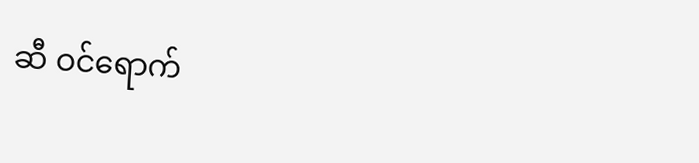ဆီ ဝင်ရောက်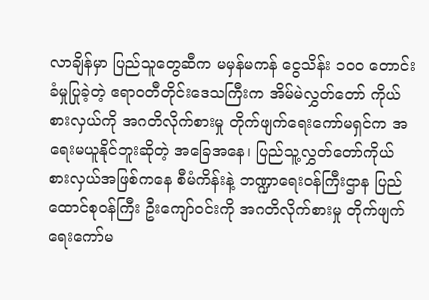လာချိန်မှာ ပြည်သူတွေဆီက မမှန်မကန် ငွေသိန်း ၁၀၀ တောင်းခံမှုပြုခဲ့တဲ့ ဧရာဝတီတိုင်းဒေသကြီးက အိမ်မဲလွှတ်တော် ကိုယ်စားလှယ်ကို အဂတိလိုက်စားမှု တိုက်ဖျက်ရေးကော်မရှင်က အရေးမယူနိုင်ဘူးဆိုတဲ့ အခြေအနေ၊ ပြည်သူ့လွှတ်တော်ကိုယ်စားလှယ်အဖြစ်ကနေ စီမံကိန်းနဲ့ ဘဏ္ဍာရေးဝန်ကြီးဌာန ပြည်ထောင်စုဝန်ကြီး ဦးကျော်ဝင်းကို အဂတိလိုက်စားမှု တိုက်ဖျက်ရေးကော်မ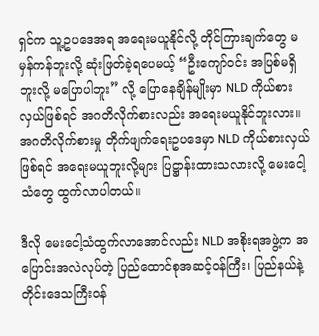ရှင်က သူ့ဥပဒေအရ အရေးမယူနိုင်လို့ တိုင်ကြားချက်တွေ မမှန်ကန်ဘူးလို့ ဆုံးဖြတ်ခဲ့ရပေမယ့် “ဦးကျော်ဝင်း အပြစ်မရှိဘူးလို့ မပြောပါဘူး” လို့ ပြောနေချိန်မျိုးမှာ NLD ကိုယ်စားလှယ်ဖြစ်ရင် အဂတိလိုက်စားလည်း အရေးမယူနိုင်ဘူးလား။ အဂတိလိုက်စားမှု တိုက်ဖျက်ရေးဥပဒေမှာ NLD ကိုယ်စားလှယ်ဖြစ်ရင် အရေးမယူဘူးလို့များ ပြဋ္ဌာန်းထားသလားလို့ မေးငေါ့သံတွေ ထွက်လာပါတယ်။

ဒီလို မေးငေါ့သံထွက်လာအောင်လည်း NLD အစိုးရအဖွဲ့က အပြောင်းအလဲလုပ်တဲ့ ပြည်ထောင်စုအဆင့်ဝန်ကြီး၊ ပြည်နယ်နဲ့ တိုင်းဒေသကြီးဝန်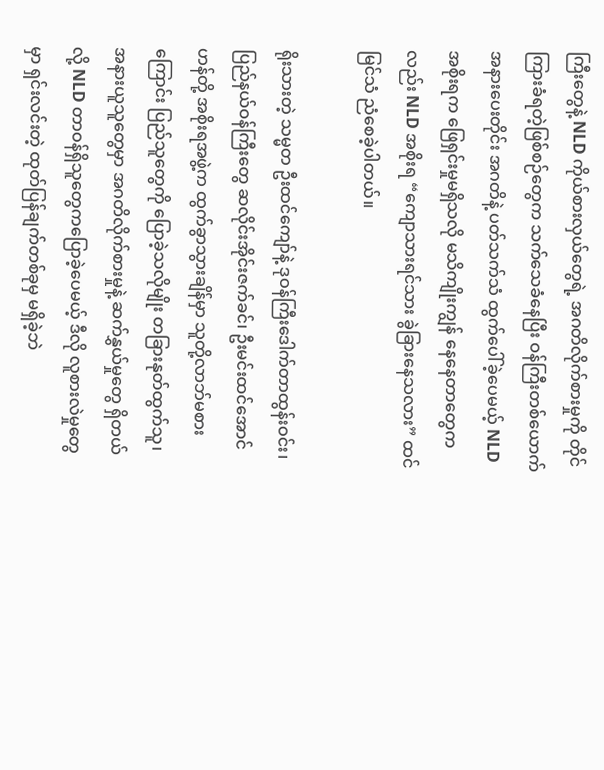ကြီးတွေနဲ့ NLD ကိုယ်စားလှယ်တွေရဲ့ အဂတိလိုက်စားမှုကို တိုင်ကြားခံရတဲ့ဖြစ်စဉ်တွေက သက်သေခံနေပြီး ဝန်ကြီးတစ်ယောက် အနားပေးတိုင်း အဂတိနဲ့ ပတ်သက်သံ ထွက်ပေါ်ခဲ့ပေမယ့် NLD အစိုးရက ဖြေရှင်းမှုမရှိသလို မသိကျိုးကျွန် နေနေတာတွေကလည်း NLD အစိုးရ “ကျောသားရင်သား ခွဲခြားနေသလား” ထင်မြင်သံ ညံစေခဲ့ပါတယ်။

ရိုးသားတဲ့ သမ္မတ ဦးထင်ကျော်နဲ့ ဒုဝန်ကြီးဒေါက်တာထွန်းဝင်း၊ ပြည်နယ်ဝန်ကြီးတွေ ဆလိုင်းအိုင်းဇက်ခင်၊ ဦးမင်းထင်အောင်ဟန်တို့ အစိုးရအဖွဲ့က ထွက်ခွာသွားချိန်မှာ သူတို့လာဘ်မစားကြောင်း ပြည်သူတွေကို ပြောခဲ့သလိုမျိုး တခြားနုတ်ထွက်သူ၊ အနားယူသူတွေမှာ အဂတိလိုက်စားမှုနဲ့ ဆက်နွှယ်မှုတွေ ရှိတယ်လို့ NLD တာဝန်ရှိသူတွေကပြောခဲ့ပေမယ့် ဒီလို လူစားလဲမှုတွေမှာ ရှင်းလင်းတဲ့ ထုတ်ပြန်ချက်တစ်ခုမှ မရှိခဲ့ဘဲ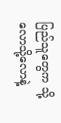ပြည်သူတွေက သို့လောသို့လောနဲ့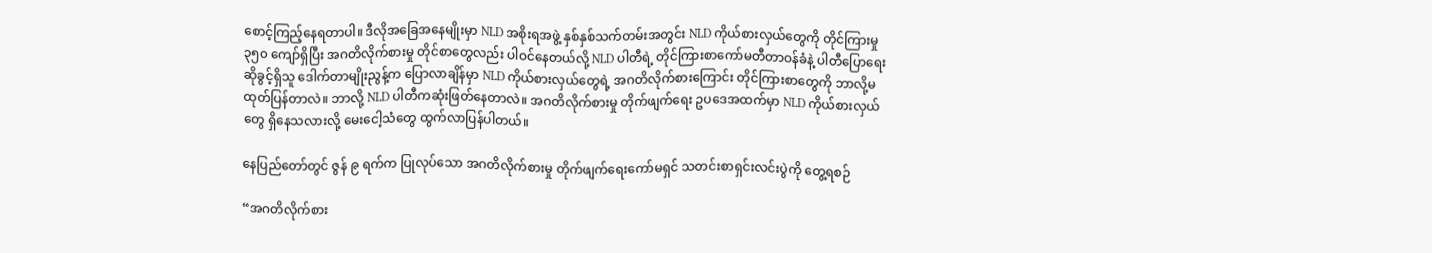စောင့်ကြည့်နေရတာပါ။ ဒီလိုအခြေအနေမျိုးမှာ NLD အစိုးရအဖွဲ့ နှစ်နှစ်သက်တမ်းအတွင်း NLD ကိုယ်စားလှယ်တွေကို တိုင်ကြားမှု ၃၅၀ ကျော်ရှိပြီး အဂတိလိုက်စားမှု တိုင်စာတွေလည်း ပါဝင်နေတယ်လို့ NLD ပါတီရဲ့ တိုင်ကြားစာကော်မတီတာဝန်ခံနဲ့ ပါတီပြောရေးဆိုခွင့်ရှိသူ ဒေါက်တာမျိုးညွန့်က ပြောလာချိန်မှာ NLD ကိုယ်စားလှယ်တွေရဲ့ အဂတိလိုက်စားကြောင်း တိုင်ကြားစာတွေကို ဘာလို့မထုတ်ပြန်တာလဲ။ ဘာလို့ NLD ပါတီကဆုံးဖြတ်နေတာလဲ။ အဂတိလိုက်စားမှု တိုက်ဖျက်ရေး ဥပဒေအထက်မှာ NLD ကိုယ်စားလှယ်တွေ ရှိနေသလားလို့ မေးငေါ့သံတွေ ထွက်လာပြန်ပါတယ်။

နေပြည်တော်တွင် ဇွန် ၉ ရက်က ပြုလုပ်သော အဂတိလိုက်စားမှု တိုက်ဖျက်ရေးကော်မရှင် သတင်းစာရှင်းလင်းပွဲကို တွေ့ရစဉ်

“အဂတိလိုက်စား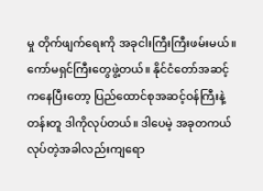မှု တိုက်ဖျက်ရေးကို အခုငါးကြီးကြီးဖမ်းမယ်။ ကော်မရှင်ကြီးတွေဖွဲ့တယ်။ နိုင်ငံတော်အဆင့်ကနေပြီးတော့ ပြည်ထောင်စုအဆင့်ဝန်ကြီးနဲ့ တန်းတူ ဒါကိုလုပ်တယ်။ ဒါပေမဲ့ အခုတကယ်လုပ်တဲ့အခါလည်းကျရော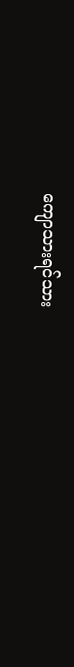ကျောသားရင်သား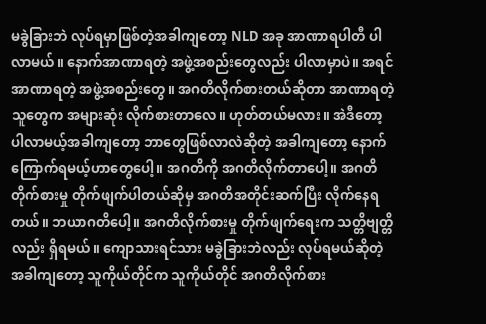မခွဲခြားဘဲ လုပ်ရမှာဖြစ်တဲ့အခါကျတော့ NLD အခု အာဏာရပါတီ ပါလာမယ်။ နောက်အာဏာရတဲ့ အဖွဲ့အစည်းတွေလည်း ပါလာမှာပဲ။ အရင်အာဏာရတဲ့ အဖွဲ့အစည်းတွေ။ အဂတိလိုက်စားတယ်ဆိုတာ အာဏာရတဲ့သူတွေက အများဆုံး လိုက်စားတာလေ။ ဟုတ်တယ်မလား။ အဲဒီတော့ ပါလာမယ့်အခါကျတော့ ဘာတွေဖြစ်လာလဲဆိုတဲ့ အခါကျတော့ နောက် ကြောက်ရမယ့်ဟာတွေပေါ့။ အဂတိကို အဂတိလိုက်တာပေါ့။ အဂတိတိုက်စားမှု တိုက်ဖျက်ပါတယ်ဆိုမှ အဂတိအတိုင်းဆက်ပြီး လိုက်နေရတယ်။ ဘယာဂတိပေါ့။ အဂတိလိုက်စားမှု တိုက်ဖျက်ရေးက သတ္တိဗျတ္တိလည်း ရှိရမယ်။ ကျောသားရင်သား မခွဲခြားဘဲလည်း လုပ်ရမယ်ဆိုတဲ့ အခါကျတော့ သူကိုယ်တိုင်က သူကိုယ်တိုင် အဂတိလိုက်စား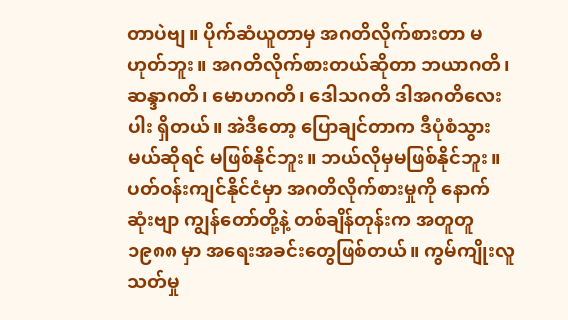တာပဲဗျ။ ပိုက်ဆံယူတာမှ အဂတိလိုက်စားတာ မဟုတ်ဘူး။ အဂတိလိုက်စားတယ်ဆိုတာ ဘယာဂတိ၊ ဆန္ဒာဂတိ၊ မောဟဂတိ၊ ဒေါသဂတိ ဒါအဂတိလေးပါး ရှိတယ်။ အဲဒီတော့ ပြောချင်တာက ဒီပုံစံသွားမယ်ဆိုရင် မဖြစ်နိုင်ဘူး။ ဘယ်လိုမှမဖြစ်နိုင်ဘူး။ ပတ်ဝန်းကျင်နိုင်ငံမှာ အဂတိလိုက်စားမှုကို နောက်ဆုံးဗျာ ကျွန်တော်တို့နဲ့ တစ်ချိန်တုန်းက အတူတူ ၁၉၈၈ မှာ အရေးအခင်းတွေဖြစ်တယ်။ ကွမ်ကျိုးလူသတ်မှု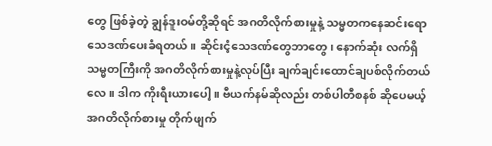တွေ ဖြစ်ခဲ့တဲ့ ချွန်ဒူးဝမ်တို့ဆိုရင် အဂတိလိုက်စားမှုနဲ့ သမ္မတကနေဆင်းရော သေဒဏ်ပေးခံရတယ်။ ဆိုင်းငံ့သေဒဏ်တွေဘာတွေ၊ နောက်ဆုံး လက်ရှိသမ္မတကြီးကို အဂတိလိုက်စားမှုနဲ့လုပ်ပြီး ချက်ချင်းထောင်ချပစ်လိုက်တယ်လေ။ ဒါက ကိုးရီးယားပေါ့။ ဗီယက်နမ်ဆိုလည်း တစ်ပါတီစနစ် ဆိုပေမယ့် အဂတိလိုက်စားမှု တိုက်ဖျက်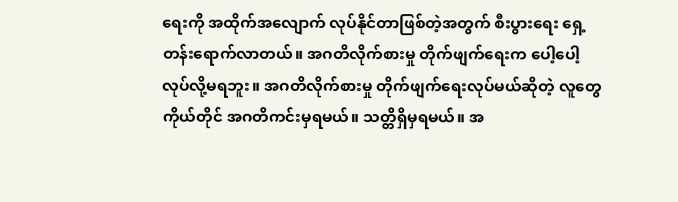ရေးကို အထိုက်အလျောက် လုပ်နိုင်တာဖြစ်တဲ့အတွက် စီးပွားရေး ရှေ့တန်းရောက်လာတယ်။ အဂတိလိုက်စားမှု တိုက်ဖျက်ရေးက ပေါ့ပေါ့လုပ်လို့မရဘူး။ အဂတိလိုက်စားမှု တိုက်ဖျက်ရေးလုပ်မယ်ဆိုတဲ့ လူတွေကိုယ်တိုင် အဂတိကင်းမှရမယ်။ သတ္တိရှိမှရမယ်။ အ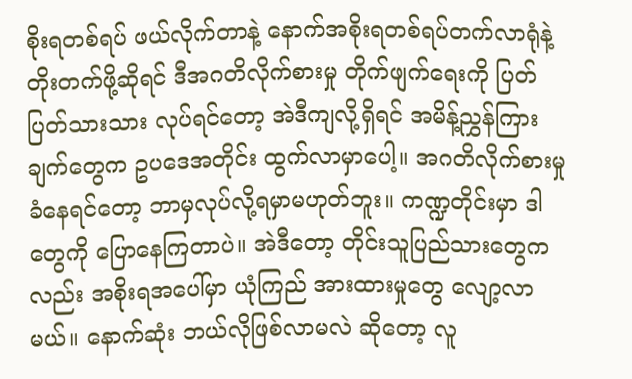စိုးရတစ်ရပ် ဖယ်လိုက်တာနဲ့ နောက်အစိုးရတစ်ရပ်တက်လာရုံနဲ့ တိုးတက်ဖို့ဆိုရင် ဒီအဂတိလိုက်စားမှု တိုက်ဖျက်ရေးကို ပြတ်ပြတ်သားသား လုပ်ရင်တော့ အဲဒီကျလို့ရှိရင် အမိန့်ညွှန်ကြားချက်တွေက ဥပဒေအတိုင်း ထွက်လာမှာပေါ့။ အဂတိလိုက်စားမှု ခံနေရင်တော့ ဘာမှလုပ်လို့ရမှာမဟုတ်ဘူး။ ကဏ္ဍတိုင်းမှာ ဒါတွေကို ပြောနေကြတာပဲ။ အဲဒီတော့ တိုင်းသူပြည်သားတွေကလည်း အစိုးရအပေါ်မှာ ယုံကြည် အားထားမှုတွေ လျော့လာမယ်။ နောက်ဆုံး ဘယ်လိုဖြစ်လာမလဲ ဆိုတော့ လူ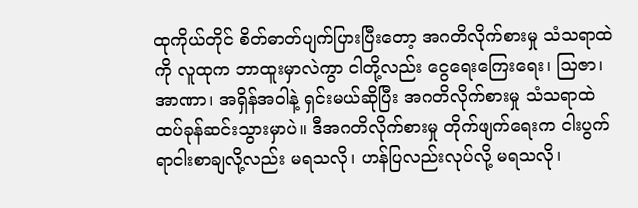ထုကိုယ်တိုင် စိတ်ဓာတ်ပျက်ပြားပြီးတော့ အဂတိလိုက်စားမှု သံသရာထဲကို လူထုက ဘာထူးမှာလဲကွာ ငါတို့လည်း ငွေရေးကြေးရေး၊ သြဇာ၊ အာဏာ၊ အရှိန်အဝါနဲ့ ရှင်းမယ်ဆိုပြီး အဂတိလိုက်စားမှု သံသရာထဲ ထပ်ခုန်ဆင်းသွားမှာပဲ။ ဒီအဂတိလိုက်စားမှု တိုက်ဖျက်ရေးက ငါးပွက်ရာငါးစာချလို့လည်း မရသလို၊ ဟန်ပြလည်းလုပ်လို့ မရသလို၊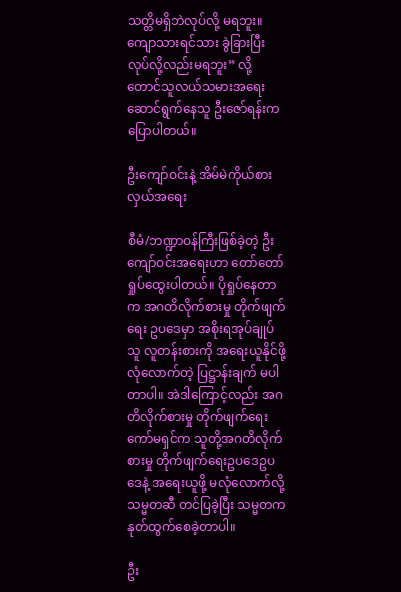သတ္တိမရှိဘဲလုပ်လို့ မရဘူး။ ကျောသားရင်သား ခွဲခြားပြီး လုပ်လို့လည်းမရဘူး” လို့ တောင်သူလယ်သမားအရေး ဆောင်ရွက်နေသူ ဦးဇော်ရန်းက ပြောပါတယ်။

ဦးကျော်ဝင်းနဲ့ အိမ်မဲကိုယ်စားလှယ်အရေး

စီမံ/ဘဏ္ဍာဝန်ကြီးဖြစ်ခဲ့တဲ့ ဦးကျော်ဝင်းအရေးဟာ တော်တော်ရှုပ်ထွေးပါတယ်။ ပိုရှုပ်နေတာက အဂတိလိုက်စားမှု တိုက်ဖျက်ရေး ဥပဒေမှာ အစိုးရအုပ်ချုပ်သူ လူတန်းစားကို အရေးယူနိုင်ဖို့ လုံလောက်တဲ့ ပြဋ္ဌာန်းချက် မပါတာပါ။ အဲဒါကြောင့်လည်း အဂတိလိုက်စားမှု တိုက်ဖျက်ရေးကော်မရှင်က သူတို့အဂတိလိုက်စားမှု တိုက်ဖျက်ရေးဥပဒေဥပဒေနဲ့ အရေးယူဖို့ မလုံလောက်လို့ သမ္မတဆီ တင်ပြခဲ့ပြီး သမ္မတက နုတ်ထွက်စေခဲ့တာပါ။

ဦး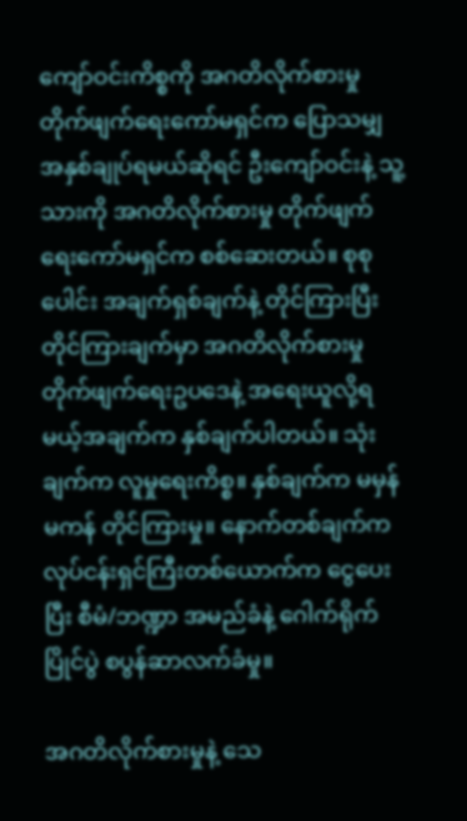ကျော်ဝင်းကိစ္စကို အဂတိလိုက်စားမှု တိုက်ဖျက်ရေးကော်မရှင်က ပြောသမျှ အနှစ်ချုပ်ရမယ်ဆိုရင် ဦးကျော်ဝင်းနဲ့ သူ့သားကို အဂတိလိုက်စားမှု တိုက်ဖျက်ရေးကော်မရှင်က စစ်ဆေးတယ်။ စုစုပေါင်း အချက်ရှစ်ချက်နဲ့ တိုင်ကြားပြီး တိုင်ကြားချက်မှာ အဂတိလိုက်စားမှု တိုက်ဖျက်ရေးဥပဒေနဲ့ အရေးယူလို့ရမယ့်အချက်က နှစ်ချက်ပါတယ်။ သုံး ချက်က လူမှုရေးကိစ္စ။ နှစ်ချက်က မမှန်မကန် တိုင်ကြားမှု။ နောက်တစ်ချက်က လုပ်ငန်းရှင်ကြီးတစ်ယောက်က ငွေပေးပြီး စီမံ/ဘဏ္ဍာ အမည်ခံနဲ့ ဂေါက်ရိုက်ပြိုင်ပွဲ စပွန်ဆာလက်ခံမှု။

အဂတိလိုက်စားမှုနဲ့ သေ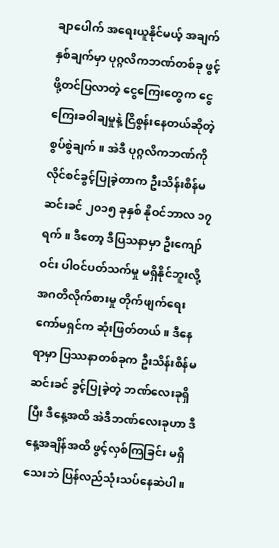ချာပေါက် အရေးယူနိုင်မယ့် အချက်နှစ်ချက်မှာ ပုဂ္ဂလိကဘဏ်တစ်ခု ဖွင့်ဖို့တင်ပြလာတဲ့ ငွေကြေးတွေက ငွေကြေးခဝါချမှုနဲ့ ငြိစွန်းနေတယ်ဆိုတဲ့ စွပ်စွဲချက်။ အဲဒီ ပုဂ္ဂလိကဘဏ်ကို လိုင်စင်ခွင့်ပြုခဲ့တာက ဦးသိန်းစိန်မဆင်းခင် ၂၀၁၅ ခုနှစ် နိုဝင်ဘာလ ၁၇ ရက်။ ဒီတော့ ဒီပြသနာမှာ ဦးကျော်ဝင်း ပါဝင်ပတ်သက်မှု မရှိနိုင်ဘူးလို့ အဂတိလိုက်စားမှု တိုက်ဖျက်ရေးကော်မရှင်က ဆုံးဖြတ်တယ်။ ဒီနေရာမှာ ပြဿနာတစ်ခုက ဦးသိန်းစိန်မဆင်းခင် ခွင့်ပြုခဲ့တဲ့ ဘဏ်လေးခုရှိပြီး ဒီနေ့အထိ အဲဒီဘဏ်လေးခုဟာ ဒီနေ့အချိန်အထိ ဖွင့်လှစ်ကြခြင်း မရှိသေးဘဲ ပြန်လည်သုံးသပ်နေဆဲပါ။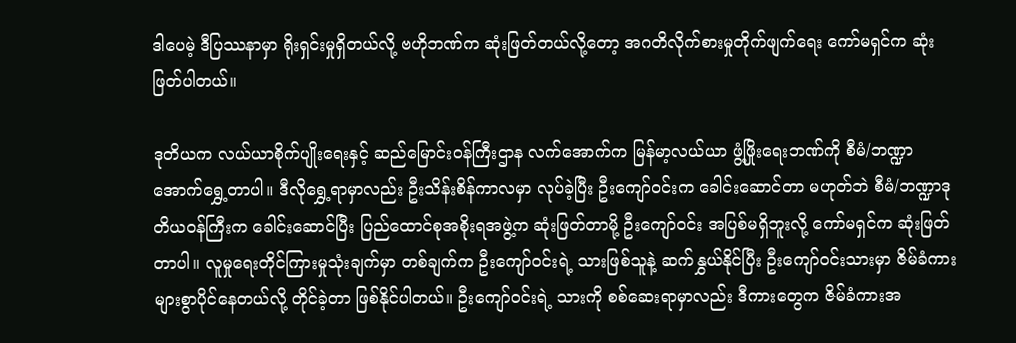ဒါပေမဲ့ ဒီပြဿနာမှာ ရိုးရှင်းမှုရှိတယ်လို့ ဗဟိုဘဏ်က ဆုံးဖြတ်တယ်လို့တော့ အဂတိလိုက်စားမှုတိုက်ဖျက်ရေး ကော်မရှင်က ဆုံးဖြတ်ပါတယ်။

ဒုတိယက လယ်ယာစိုက်ပျိုးရေးနှင့် ဆည်မြောင်းဝန်ကြီးဌာန လက်အောက်က မြန်မာ့လယ်ယာ ဖွံ့ဖြိုးရေးဘဏ်ကို စီမံ/ဘဏ္ဍာ အောက်ရွှေ့တာပါ။ ဒီလိုရွှေ့ရာမှာလည်း ဦးသိန်းစိန်ကာလမှာ လုပ်ခဲ့ပြီး ဦးကျော်ဝင်းက ခေါင်းဆောင်တာ မဟုတ်ဘဲ စီမံ/ဘဏ္ဍာဒုတိယဝန်ကြီးက ခေါင်းဆောင်ပြီး ပြည်ထောင်စုအစိုးရအဖွဲ့က ဆုံးဖြတ်တာမို့ ဦးကျော်ဝင်း အပြစ်မရှိဘူးလို့ ကော်မရှင်က ဆုံးဖြတ်တာပါ။ လူမှုရေးတိုင်ကြားမှုသုံးချက်မှာ တစ်ချက်က ဦးကျော်ဝင်းရဲ့ သားဖြစ်သူနဲ့ ဆက်နွှယ်နိုင်ပြီး ဦးကျော်ဝင်းသားမှာ ဇိမ်ခံကားများစွာပိုင်နေတယ်လို့ တိုင်ခဲ့တာ ဖြစ်နိုင်ပါတယ်။ ဦးကျော်ဝင်းရဲ့ သားကို စစ်ဆေးရာမှာလည်း ဒီကားတွေက ဇိမ်ခံကားအ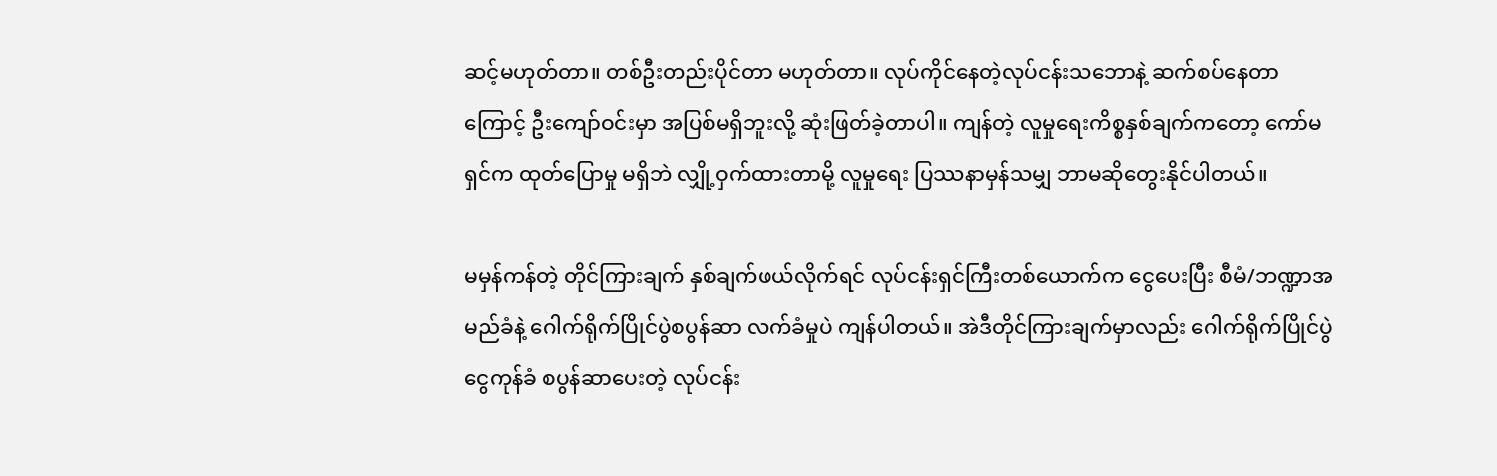ဆင့်မဟုတ်တာ။ တစ်ဦးတည်းပိုင်တာ မဟုတ်တာ။ လုပ်ကိုင်နေတဲ့လုပ်ငန်းသဘောနဲ့ ဆက်စပ်နေတာကြောင့် ဦးကျော်ဝင်းမှာ အပြစ်မရှိဘူးလို့ ဆုံးဖြတ်ခဲ့တာပါ။ ကျန်တဲ့ လူမှုရေးကိစ္စနှစ်ချက်ကတော့ ကော်မရှင်က ထုတ်ပြောမှု မရှိဘဲ လျှို့ဝှက်ထားတာမို့ လူမှုရေး ပြဿနာမှန်သမျှ ဘာမဆိုတွေးနိုင်ပါတယ်။

မမှန်ကန်တဲ့ တိုင်ကြားချက် နှစ်ချက်ဖယ်လိုက်ရင် လုပ်ငန်းရှင်ကြီးတစ်ယောက်က ငွေပေးပြီး စီမံ/ဘဏ္ဍာအမည်ခံနဲ့ ဂေါက်ရိုက်ပြိုင်ပွဲစပွန်ဆာ လက်ခံမှုပဲ ကျန်ပါတယ်။ အဲဒီတိုင်ကြားချက်မှာလည်း ဂေါက်ရိုက်ပြိုင်ပွဲ ငွေကုန်ခံ စပွန်ဆာပေးတဲ့ လုပ်ငန်း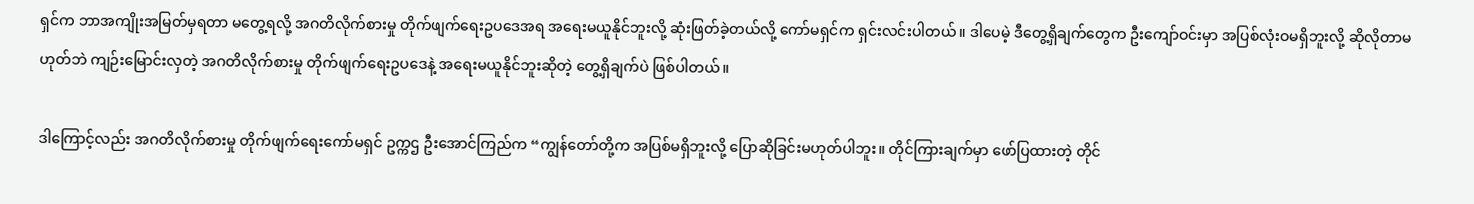ရှင်က ဘာအကျိုးအမြတ်မှရတာ မတွေ့ရလို့ အဂတိလိုက်စားမှု တိုက်ဖျက်ရေးဥပဒေအရ အရေးမယူနိုင်ဘူးလို့ ဆုံးဖြတ်ခဲ့တယ်လို့ ကော်မရှင်က ရှင်းလင်းပါတယ်။ ဒါပေမဲ့ ဒီတွေ့ရှိချက်တွေက ဦးကျော်ဝင်းမှာ အပြစ်လုံးဝမရှိဘူးလို့ ဆိုလိုတာမဟုတ်ဘဲ ကျဉ်းမြောင်းလှတဲ့ အဂတိလိုက်စားမှု တိုက်ဖျက်ရေးဥပဒေနဲ့ အရေးမယူနိုင်ဘူးဆိုတဲ့ တွေ့ရှိချက်ပဲ ဖြစ်ပါတယ်။

ဒါကြောင့်လည်း အဂတိလိုက်စားမှု တိုက်ဖျက်ရေးကော်မရှင် ဥက္ကဌ ဦးအောင်ကြည်က “ကျွန်တော်တို့က အပြစ်မရှိဘူးလို့ ပြောဆိုခြင်းမဟုတ်ပါဘူး။ တိုင်ကြားချက်မှာ ဖော်ပြထားတဲ့ တိုင်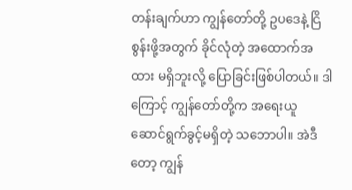တန်းချက်ဟာ ကျွန်တော်တို့ ဥပဒေနဲ့ ငြိစွန်းဖို့အတွက် ခိုင်လုံတဲ့ အထောက်အထား မရှိဘူးလို့ ပြောခြင်းဖြစ်ပါတယ်။ ဒါကြောင့် ကျွန်တော်တို့က အရေးယူ ဆောင်ရွက်ခွင့်မရှိတဲ့ သဘောပါ။ အဲဒီတော့ ကျွန်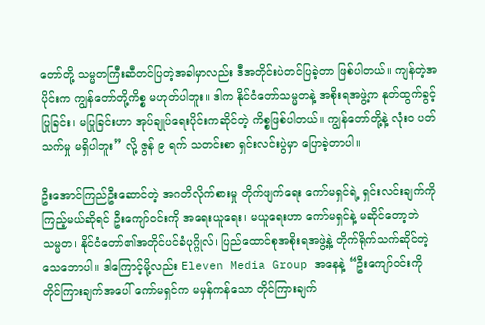တော်တို့ သမ္မတကြီးဆီတင်ပြတဲ့အခါမှာလည်း ဒီအတိုင်းပဲတင်ပြခဲ့တာ ဖြစ်ပါတယ်။ ကျန်တဲ့အပိုင်းက ကျွန်တော်တို့ကိစ္စ မဟုတ်ပါဘူး။ ဒါက နိုင်ငံတော်သမ္မတနဲ့ အစိုးရအဖွဲ့က နုတ်ထွက်ခွင့်ပြုခြင်း၊ မပြုခြင်းဟာ အုပ်ချုပ်ရေးပိုင်းကဆိုင်တဲ့ ကိစ္စဖြစ်ပါတယ်။ ကျွန်တော်တို့နဲ့ လုံး၀ ပတ်သက်မှု မရှိပါဘူး” လို့ ဇွန် ၉ ရက် သတင်းစာ ရှင်းလင်းပွဲမှာ ပြောခဲ့တာပါ။

ဦးအောင်ကြည်ဦးဆောင်တဲ့ အဂတိလိုက်စားမှု တိုက်ဖျက်ရေး ကော်မရှင်ရဲ့ ရှင်းလင်းချက်ကို ကြည့်မယ်ဆိုရင် ဦးကျော်ဝင်းကို အရေးယူရေး၊ မယူရေးဟာ ကော်မရှင်နဲ့ မဆိုင်တော့ဘဲ သမ္မတ၊ နိုင်ငံတော်၏အတိုင်ပင်ခံပုဂ္ဂိုလ်၊ ပြည်ထောင်စုအစိုးရအဖွဲ့နဲ့ တိုက်ရိုက်သက်ဆိုင်တဲ့ သေဘောပါ။ ဒါကြောင့်မို့လည်း Eleven Media Group အနေနဲ့ “ဦးကျော်ဝင်းကို တိုင်ကြားချက်အပေါ် ကော်မရှင်က မမှန်ကန်သော တိုင်ကြားချက်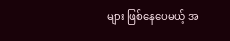များ ဖြစ်နေပေမယ့် အ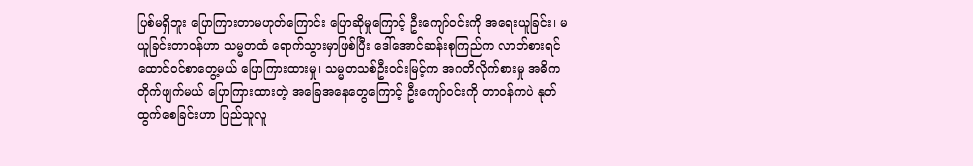ပြစ်မရှိဘူး ပြောကြားတာမဟုတ်ကြောင်း ပြောဆိုမှုကြောင့် ဦးကျော်ဝင်းကို အရေးယူခြင်း၊ မယူခြင်းတာဝန်ဟာ သမ္မတထံ ရောက်သွားမှာဖြစ်ပြီး ဒေါ်အောင်ဆန်းစုကြည်က လာဘ်စားရင် ထောင်ဝင်စာတွေ့မယ် ပြောကြားထားမှု၊ သမ္မတသစ်ဦးဝင်းမြင့်က အဂတိလိုက်စားမှု အဓိကတိုက်ဖျက်မယ် ပြောကြားထားတဲ့ အခြေအနေတွေကြောင့် ဦးကျော်ဝင်းကို တာဝန်ကပဲ နုတ်ထွက်စေခြင်းဟာ ပြည်သူလူ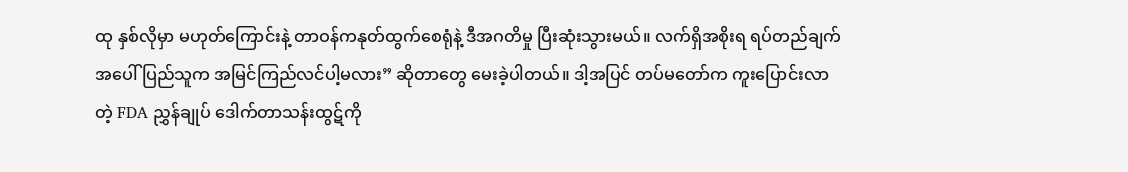ထု နှစ်လိုမှာ မဟုတ်ကြောင်းနဲ့ တာဝန်ကနုတ်ထွက်စေရုံနဲ့ ဒီအဂတိမှု ပြီးဆုံးသွားမယ်။ လက်ရှိအစိုးရ ရပ်တည်ချက်အပေါ် ပြည်သူက အမြင်ကြည်လင်ပါ့မလား” ဆိုတာတွေ မေးခဲ့ပါတယ်။ ဒါ့အပြင် တပ်မတော်က ကူးပြောင်းလာတဲ့ FDA ညွှန်ချုပ် ဒေါက်တာသန်းထွဋ်ကို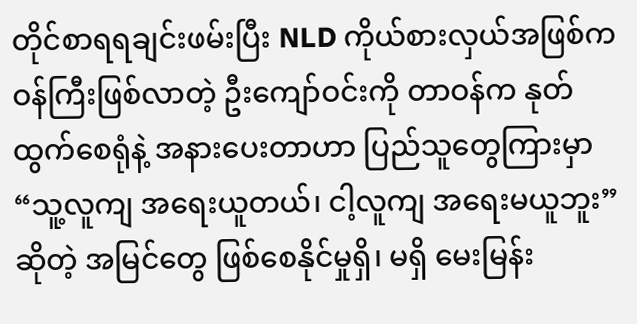တိုင်စာရရချင်းဖမ်းပြီး NLD ကိုယ်စားလှယ်အဖြစ်က ဝန်ကြီးဖြစ်လာတဲ့ ဦးကျော်ဝင်းကို တာဝန်က နုတ်ထွက်စေရုံနဲ့ အနားပေးတာဟာ ပြည်သူတွေကြားမှာ “သူ့လူကျ အရေးယူတယ်၊ ငါ့လူကျ အရေးမယူဘူး” ဆိုတဲ့ အမြင်တွေ ဖြစ်စေနိုင်မှုရှိ၊ မရှိ မေးမြန်း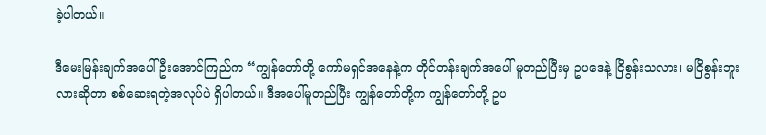ခဲ့ပါတယ်။

ဒီမေးမြန်းချက်အပေါ် ဦးအောင်ကြည်က “ကျွန်တော်တို့ ကော်မရှင်အနေနဲ့က တိုင်တန်းချက်အပေါ် မူတည်ပြီးမှ ဥပဒေနဲ့ ငြိစွန်းသလား၊ မငြိစွန်းဘူးလားဆိုတာ စစ်ဆေးရတဲ့အလုပ်ပဲ ရှိပါတယ်။ ဒီအပေါ်မူတည်ပြီး ကျွန်တော်တို့က ကျွန်တော်တို့ ဥပ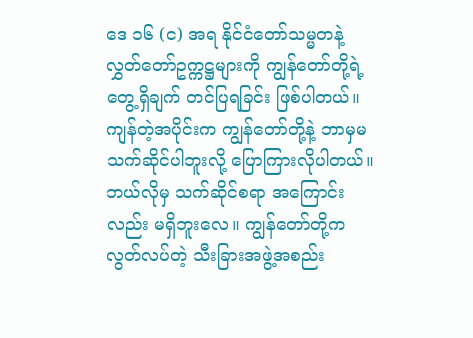ဒေ ၁၆ (င) အရ နိုင်ငံတော်သမ္မတနဲ့ လွှတ်တော်ဥက္ကဋ္ဌများကို ကျွန်တော်တို့ရဲ့ တွေ့ရှိချက် တင်ပြရခြင်း ဖြစ်ပါတယ်။ ကျန်တဲ့အပိုင်းက ကျွန်တော်တို့နဲ့ ဘာမှမသက်ဆိုင်ပါဘူးလို့ ပြောကြားလိုပါတယ်။ ဘယ်လိုမှ သက်ဆိုင်စရာ အကြောင်းလည်း မရှိဘူးလေ။ ကျွန်တော်တို့က လွတ်လပ်တဲ့ သီးခြားအဖွဲ့အစည်း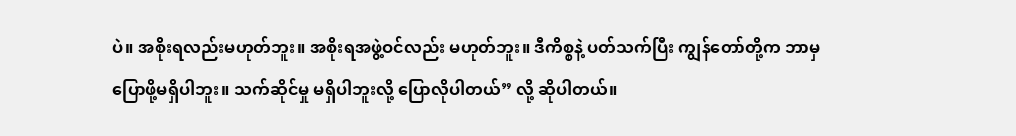ပဲ။ အစိုးရလည်းမဟုတ်ဘူး။ အစိုးရအဖွဲ့ဝင်လည်း မဟုတ်ဘူး။ ဒီကိစ္စနဲ့ ပတ်သက်ပြီး ကျွန်တော်တို့က ဘာမှပြောဖို့မရှိပါဘူး။ သက်ဆိုင်မှု မရှိပါဘူးလို့ ပြောလိုပါတယ်” လို့ ဆိုပါတယ်။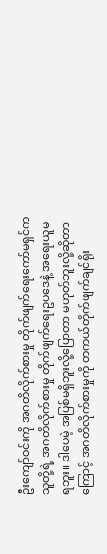ဦးကျော်ဝင်းကို အဂတိလိုက်စားမှု တိုက်ဖျက်ရေးကော်မရှင်က သူတို့ရဲ့ အဂတိလိုက်စားမှု တိုက်ဖျက်ရေးဥပဒေနဲ့ အရေးယူမရဘူး။ ဒါပေမဲ့ အပြစ်မရှိဘူးလို့ပြောတာ မဟုတ်ဘူးလို့ဆိုတာကြောင့် အဂတိလိုက်စားမှုကို တကယ်တိုက်ဖျက်ချင်ရိုး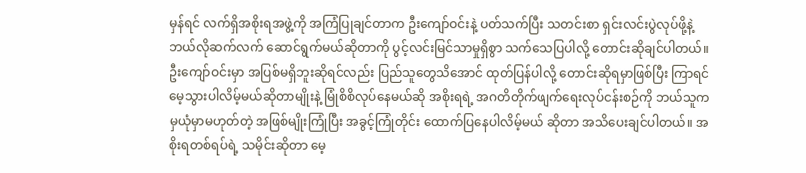မှန်ရင် လက်ရှိအစိုးရအဖွဲ့ကို အကြံပြုချင်တာက ဦးကျော်ဝင်းနဲ့ ပတ်သက်ပြီး သတင်းစာ ရှင်းလင်းပွဲလုပ်ဖို့နဲ့ ဘယ်လိုဆက်လက် ဆောင်ရွက်မယ်ဆိုတာကို ပွင့်လင်းမြင်သာမှုရှိစွာ သက်သေပြပါလို့ တောင်းဆိုချင်ပါတယ်။ ဦးကျော်ဝင်းမှာ အပြစ်မရှိဘူးဆိုရင်လည်း ပြည်သူတွေသိအောင် ထုတ်ပြန်ပါလို့ တောင်းဆိုရမှာဖြစ်ပြီး ကြာရင်မေ့သွားပါလိမ့်မယ်ဆိုတာမျိုးနဲ့ မြုံစိစိလုပ်နေမယ်ဆို အစိုးရရဲ့ အဂတိတိုက်ဖျက်ရေးလုပ်ငန်းစဉ်ကို ဘယ်သူကမှယုံမှာမဟုတ်တဲ့ အဖြစ်မျိုးကြုံပြီး အခွင့်ကြုံတိုင်း ထောက်ပြနေပါလိမ့်မယ် ဆိုတာ အသိပေးချင်ပါတယ်။ အစိုးရတစ်ရပ်ရဲ့ သမိုင်းဆိုတာ မေ့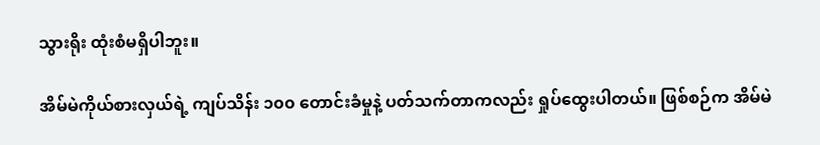သွားရိုး ထုံးစံမရှိပါဘူး။

အိမ်မဲကိုယ်စားလှယ်ရဲ့ ကျပ်သိန်း ၁၀၀ တောင်းခံမှုနဲ့ ပတ်သက်တာကလည်း ရှုပ်ထွေးပါတယ်။ ဖြစ်စဉ်က အိမ်မဲ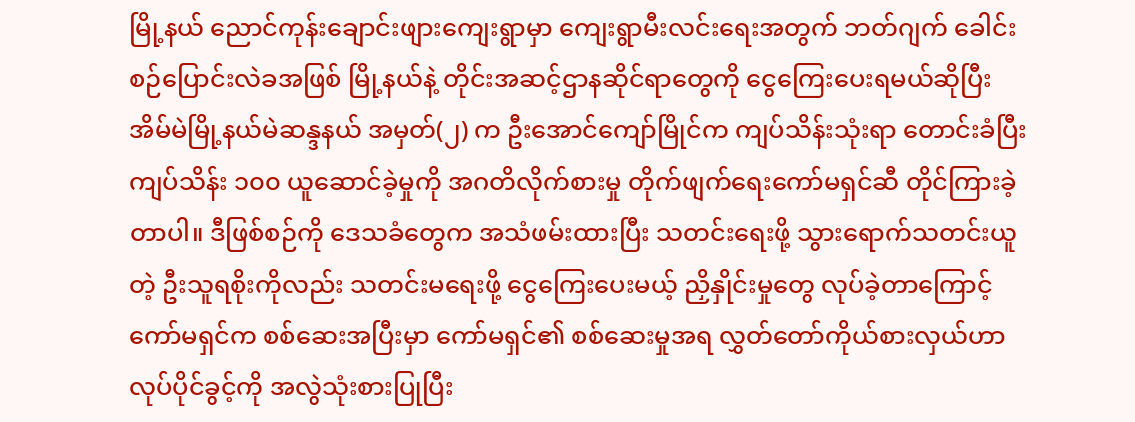မြို့နယ် ညောင်ကုန်းချောင်းဖျားကျေးရွာမှာ ကျေးရွာမီးလင်းရေးအတွက် ဘတ်ဂျက် ခေါင်းစဉ်ပြောင်းလဲခအဖြစ် မြို့နယ်နဲ့ တိုင်းအဆင့်ဌာနဆိုင်ရာတွေကို ငွေကြေးပေးရမယ်ဆိုပြီး အိမ်မဲမြို့နယ်မဲဆန္ဒနယ် အမှတ်(၂) က ဦးအောင်ကျော်မြိုင်က ကျပ်သိန်းသုံးရာ တောင်းခံပြီး ကျပ်သိန်း ၁၀၀ ယူဆောင်ခဲ့မှုကို အဂတိလိုက်စားမှု တိုက်ဖျက်ရေးကော်မရှင်ဆီ တိုင်ကြားခဲ့တာပါ။ ဒီဖြစ်စဉ်ကို ဒေသခံတွေက အသံဖမ်းထားပြီး သတင်းရေးဖို့ သွားရောက်သတင်းယူတဲ့ ဦးသူရစိုးကိုလည်း သတင်းမရေးဖို့ ငွေကြေးပေးမယ့် ညှိနှိုင်းမှုတွေ လုပ်ခဲ့တာကြောင့် ကော်မရှင်က စစ်ဆေးအပြီးမှာ ကော်မရှင်၏ စစ်ဆေးမှုအရ လွှတ်တော်ကိုယ်စားလှယ်ဟာ လုပ်ပိုင်ခွင့်ကို အလွဲသုံးစားပြုပြီး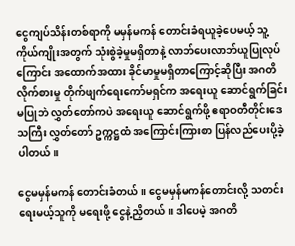ငွေကျပ်သိန်းတစ်ရာကို မမှန်မကန် တောင်းခံရယူခဲ့ပေမယ့် သူ့ကိုယ်ကျိုးအတွက် သုံးစွဲခဲ့မှုမရှိတာနဲ့ လာဘ်ပေးလာဘ်ယူပြုလုပ်ကြောင်း အထောက်အထား ခိုင်မာမှုမရှိတာကြောင့်ဆိုပြီး အဂတိလိုက်စားမှု တိုက်ဖျက်ရေးကော်မရှင်က အရေးယူ ဆောင်ရွက်ခြင်းမပြုဘဲ လွှတ်တော်ကပဲ အရေးယူ ဆောင်ရွက်ဖို့ ဧရာဝတီတိုင်းဒေသကြီး လွှတ်တော် ဥက္ကဋ္ဌထံ အကြောင်းကြားစာ ပြန်လည်ပေးပို့ခဲ့ပါတယ်။

ငွေမမှန်မကန် တောင်းခံတယ်။ ငွေမမှန်မကန်တောင်းလို့ သတင်းရေးမယ့်သူကို မရေးဖို့ ငွေနဲ့ညှိတယ်။ ဒါပေမဲ့ အဂတိ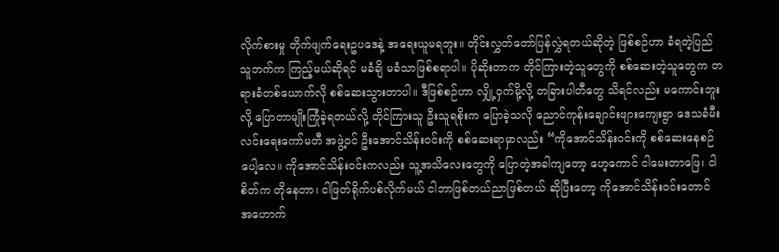လိုက်စားမှု တိုက်ဖျက်ရေးဥပဒေနဲ့ အရေးယူမရဘူး။ တိုင်းလွှတ်တော်ပြန်လွှဲရတယ်ဆိုတဲ့ ဖြစ်စဉ်ဟာ ခံရတဲ့ပြည်သူဘက်က ကြည့်မယ်ဆိုရင် မခံချိ မခံသာဖြစ်စရာပါ။ ပိုဆိုးတာက တိုင်ကြားတဲ့သူတွေကို စစ်ဆေးတဲ့သူတွေက တရားခံတစ်ယောက်လို စစ်ဆေးသွားတာပါ။ ဒီဖြစ်စဉ်ဟာ လျှို့ဝှက်မို့လို့ တခြားပါတီတွေ သိရင်လည်း မကောင်းဘူးလို့ ပြောတာမျိုးကြုံခဲ့ရတယ်လို့ တိုင်ကြားသူ ဦးသူရစိုးက ပြောခဲ့သလို ညောင်ကုန်းချောင်းဖျားကျေးရွာ ဒေသခံမီးလင်းရေးကော်မတီ အဖွဲ့ဝင် ဦးအောင်သိန်းဝင်းကို စစ်ဆေးရာမှာလည်း “ကိုအောင်သိန်းဝင်းကို စစ်ဆေးနေစဉ်ပေါ့လေ။ ကိုအောင်သိန်းဝင်းကလည်း သူ့အသိလေးတွေကို ပြောတဲ့အခါကျတော့ ဟေ့ကောင် ငါမေးတာဖြေ၊ ငါစိတ်က တိုနေတာ၊ ငါဖြတ်ရိုက်ပစ်လိုက်မယ် ငါဘာဖြစ်တယ်ညာဖြစ်တယ် ဆိုပြီးတော့ ကိုအောင်သိန်းဝင်းတောင် အဟောက်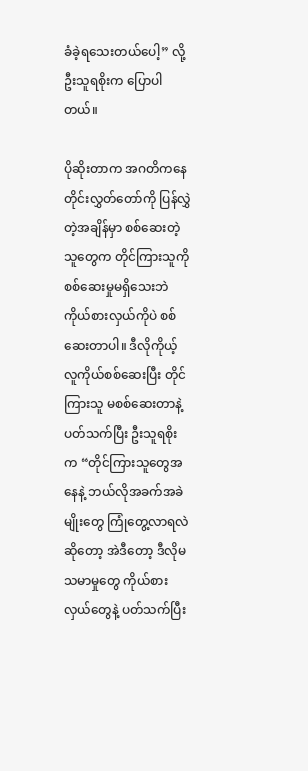ခံခဲ့ရသေးတယ်ပေါ့” လို့ ဦးသူရစိုးက ပြောပါတယ်။

ပိုဆိုးတာက အဂတိကနေ တိုင်းလွှတ်တော်ကို ပြန်လွှဲတဲ့အချိန်မှာ စစ်ဆေးတဲ့သူတွေက တိုင်ကြားသူကို စစ်ဆေးမှုမရှိသေးဘဲ ကိုယ်စားလှယ်ကိုပဲ စစ်ဆေးတာပါ။ ဒီလိုကိုယ့်လူကိုယ်စစ်ဆေးပြီး တိုင်ကြားသူ မစစ်ဆေးတာနဲ့ ပတ်သက်ပြီး ဦးသူရစိုးက “တိုင်ကြားသူတွေအနေနဲ့ ဘယ်လိုအခက်အခဲမျိုးတွေ ကြုံတွေ့လာရလဲဆိုတော့ အဲဒီတော့ ဒီလိုမသမာမှုတွေ ကိုယ်စားလှယ်တွေနဲ့ ပတ်သက်ပြီး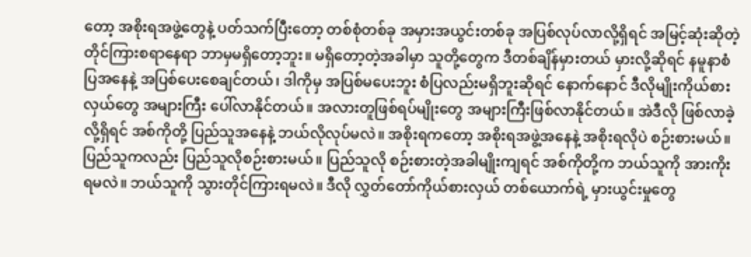တော့ အစိုးရအဖွဲ့တွေနဲ့ ပတ်သက်ပြီးတော့ တစ်စုံတစ်ခု အမှားအယွင်းတစ်ခု အပြစ်လုပ်လာလို့ရှိရင် အမြင့်ဆုံးဆိုတဲ့ တိုင်ကြားစရာနေရာ ဘာမှမရှိတော့ဘူး။ မရှိတော့တဲ့အခါမှာ သူတို့တွေက ဒီတစ်ချိန်မှားတယ် မှားလို့ဆိုရင် နမူနာစံပြအနေနဲ့ အပြစ်ပေးစေချင်တယ်၊ ဒါကိုမှ အပြစ်မပေးဘူး စံပြလည်းမရှိဘူးဆိုရင် နောက်နောင် ဒီလိုမျိုးကိုယ်စားလှယ်တွေ အများကြီး ပေါ်လာနိုင်တယ်။ အလားတူဖြစ်ရပ်မျိုးတွေ အများကြီးဖြစ်လာနိုင်တယ်။ အဲဒီလို ဖြစ်လာခဲ့လို့ရှိရင် အစ်ကိုတို့ ပြည်သူအနေနဲ့ ဘယ်လိုလုပ်မလဲ။ အစိုးရကတော့ အစိုးရအဖွဲ့အနေနဲ့ အစိုးရလိုပဲ စဉ်းစားမယ်။ ပြည်သူကလည်း ပြည်သူလိုစဉ်းစားမယ်။ ပြည်သူလို စဉ်းစားတဲ့အခါမျိုးကျရင် အစ်ကိုတို့က ဘယ်သူကို အားကိုးရမလဲ။ ဘယ်သူကို သွားတိုင်ကြားရမလဲ။ ဒီလို လွှတ်တော်ကိုယ်စားလှယ် တစ်ယောက်ရဲ့ မှားယွင်းမှုတွေ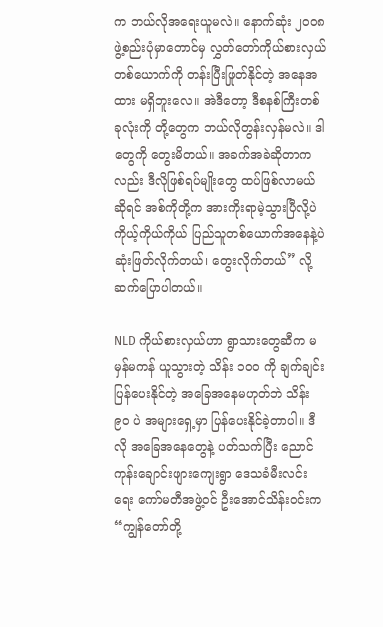က ဘယ်လိုအရေးယူမလဲ။ နောက်ဆုံး ၂၀၀၈ ဖွဲ့စည်းပုံမှာတောင်မှ လွှတ်တော်ကိုယ်စားလှယ်တစ်ယောက်ကို တန်းပြီးဖြုတ်နိုင်တဲ့ အနေအထား မရှိဘူးလေ။ အဲဒီတော့ ဒီစနစ်ကြီးတစ်ခုလုံးကို တို့တွေက ဘယ်လိုတွန်းလှန်မလဲ။ ဒါတွေကို တွေးမိတယ်။ အခက်အခဲဆိုတာကလည်း ဒီလိုဖြစ်ရပ်မျိုးတွေ ထပ်ဖြစ်လာမယ်ဆိုရင် အစ်ကိုတို့က အားကိုးရာမဲ့သွားပြီလို့ပဲ ကိုယ့်ကိုယ်ကိုယ် ပြည်သူတစ်ယောက်အနေနဲ့ပဲ ဆုံးဖြတ်လိုက်တယ်၊ တွေးလိုက်တယ်” လို့ ဆက်ပြောပါတယ်။

NLD ကိုယ်စားလှယ်ဟာ ရွာသားတွေဆီက မမှန်မကန် ယူသွားတဲ့ သိန်း ၁၀၀ ကို ချက်ချင်းပြန်ပေးနိုင်တဲ့ အခြေအနေမဟုတ်ဘဲ သိန်း ၉၀ ပဲ အများရှေ့မှာ ပြန်ပေးနိုင်ခဲ့တာပါ။ ဒီလို အခြေအနေတွေနဲ့ ပတ်သက်ပြီး ညောင်ကုန်းချောင်းဖျားကျေးရွာ ဒေသခံမီးလင်းရေး ကော်မတီအဖွဲ့ဝင် ဦးအောင်သိန်းဝင်းက “ကျွန်တော်တို့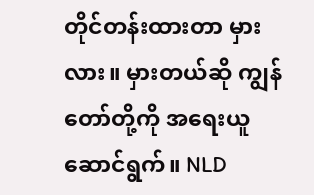တိုင်တန်းထားတာ မှားလား။ မှားတယ်ဆို ကျွန်တော်တို့ကို အရေးယူဆောင်ရွက်။ NLD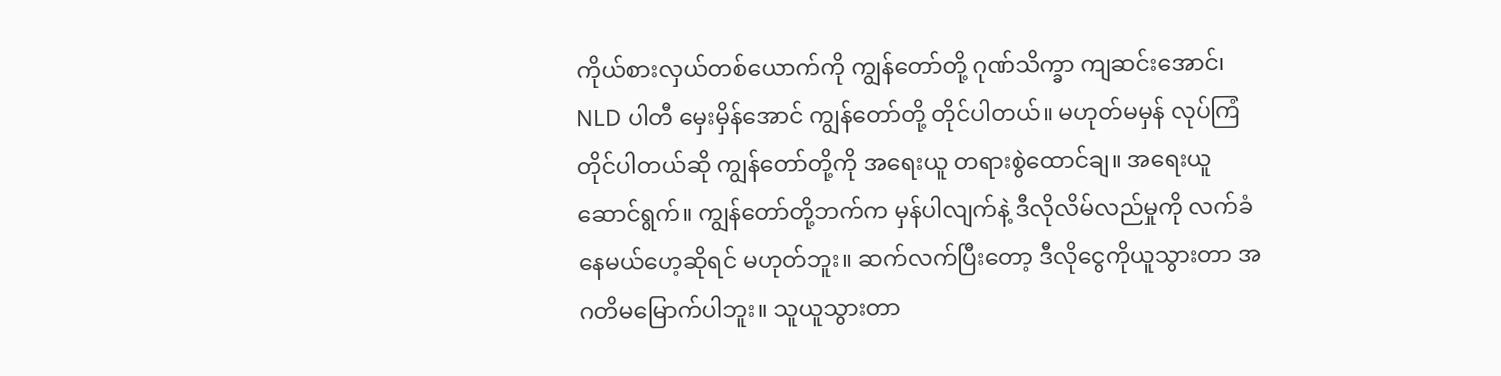ကိုယ်စားလှယ်တစ်ယောက်ကို ကျွန်တော်တို့ ဂုဏ်သိက္ခာ ကျဆင်းအောင်၊ NLD ပါတီ မှေးမှိန်အောင် ကျွန်တော်တို့ တိုင်ပါတယ်။ မဟုတ်မမှန် လုပ်ကြံတိုင်ပါတယ်ဆို ကျွန်တော်တို့ကို အရေးယူ တရားစွဲထောင်ချ။ အရေးယူ ဆောင်ရွက်။ ကျွန်တော်တို့ဘက်က မှန်ပါလျက်နဲ့ ဒီလိုလိမ်လည်မှုကို လက်ခံနေမယ်ဟေ့ဆိုရင် မဟုတ်ဘူး။ ဆက်လက်ပြီးတော့ ဒီလိုငွေကိုယူသွားတာ အဂတိမမြောက်ပါဘူး။ သူယူသွားတာ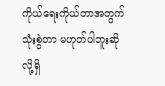ကိုယ်ရေးကိုယ်တာအတွက် သုံးစွဲတာ မဟုတ်ပါဘူးဆိုလို့ရှိ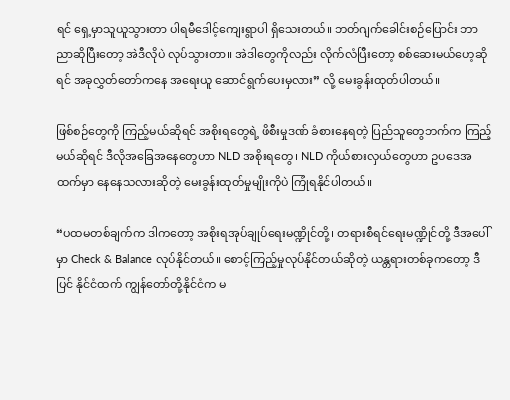ရင် ရှေ့မှာသူယူသွားတာ ပါရမီဒေါင့်ကျေးရွာပါ ရှိသေးတယ်။ ဘတ်ဂျက်ခေါင်းစဉ်ပြောင်း ဘာညာဆိုပြီးတော့ အဲဒီလိုပဲ လုပ်သွားတာ။ အဲဒါတွေကိုလည်း လိုက်လံပြီးတော့ စစ်ဆေးမယ်ဟေ့ဆိုရင် အခုလွှတ်တော်ကနေ အရေးယူ ဆောင်ရွက်ပေးမှလား” လို့ မေးခွန်းထုတ်ပါတယ်။

ဖြစ်စဉ်တွေကို ကြည့်မယ်ဆိုရင် အစိုးရတွေရဲ့ ဖိစီးမှုဒဏ် ခံစားနေရတဲ့ ပြည်သူတွေဘက်က ကြည့်မယ်ဆိုရင် ဒီလိုအခြေအနေတွေဟာ NLD အစိုးရတွေ၊ NLD ကိုယ်စားလှယ်တွေဟာ ဥပဒေအထက်မှာ နေနေသလားဆိုတဲ့ မေးခွန်းထုတ်မှုမျိုးကိုပဲ ကြုံရနိုင်ပါတယ်။

“ပထမတစ်ချက်က ဒါကတော့ အစိုးရအုပ်ချုပ်ရေးမဏ္ဍိုင်တို့၊ တရားစီရင်ရေးမဏ္ဍိုင်တို့ ဒီအပေါ်မှာ Check & Balance လုပ်နိုင်တယ်။ စောင့်ကြည့်မှုလုပ်နိုင်တယ်ဆိုတဲ့ ယန္တရားတစ်ခုကတော့ ဒီပြင် နိုင်ငံထက် ကျွန်တော်တို့နိုင်ငံက မ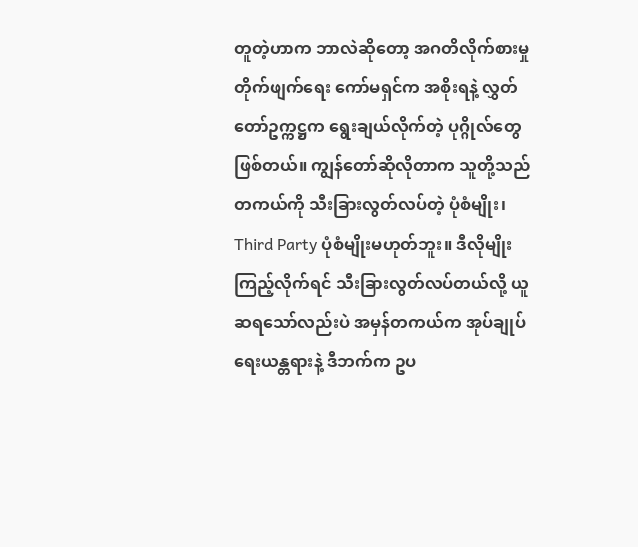တူတဲ့ဟာက ဘာလဲဆိုတော့ အဂတိလိုက်စားမှု တိုက်ဖျက်ရေး ကော်မရှင်က အစိုးရနဲ့ လွှတ်တော်ဥက္ကဋ္ဌက ရွေးချယ်လိုက်တဲ့ ပုဂ္ဂိုလ်တွေဖြစ်တယ်။ ကျွန်တော်ဆိုလိုတာက သူတို့သည် တကယ်ကို သီးခြားလွတ်လပ်တဲ့ ပုံစံမျိုး၊ Third Party ပုံစံမျိုးမဟုတ်ဘူး။ ဒီလိုမျိုး ကြည့်လိုက်ရင် သီးခြားလွတ်လပ်တယ်လို့ ယူဆရသော်လည်းပဲ အမှန်တကယ်က အုပ်ချုပ်ရေးယန္တရားနဲ့ ဒီဘက်က ဥပ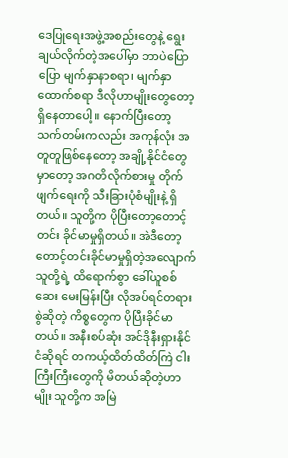ဒေပြုရေးအဖွဲ့အစည်းတွေနဲ့ ရွေးချယ်လိုက်တဲ့အပေါ်မှာ ဘာပဲပြောပြော မျက်နှာနာစရာ၊ မျက်နှာထောက်စရာ ဒီလိုဟာမျိုးတွေတော့ ရှိနေတာပေါ့။ နောက်ပြီးတော့ သက်တမ်းကလည်း အကုန်လုံး အတူတူဖြစ်နေတော့ အချို့နိုင်ငံတွေမှာတော့ အဂတိလိုက်စားမှု တိုက်ဖျက်ရေးကို သီးခြားပုံစံမျိုးနဲ့ ရှိတယ်။ သူတို့က ပိုပြီးတော့တောင့်တင်း ခိုင်မာမှုရှိတယ်။ အဲဒီတော့ တောင့်တင်းခိုင်မာမှုရှိတဲ့အလျောက် သူတို့ရဲ့ ထိရောက်စွာ ခေါ်ယူစစ်ဆေး မေးမြန်းပြီး လိုအပ်ရင်တရားစွဲဆိုတဲ့ ကိစ္စတွေက ပိုပြီးခိုင်မာတယ်။ အနီးစပ်ဆုံး အင်ဒိုနီးရှားနိုင်ငံဆိုရင် တကယ့်ထိတ်ထိတ်ကြဲ ငါးကြီးကြီးတွေကို မိတယ်ဆိုတဲ့ဟာမျိုး သူတို့က အမြဲ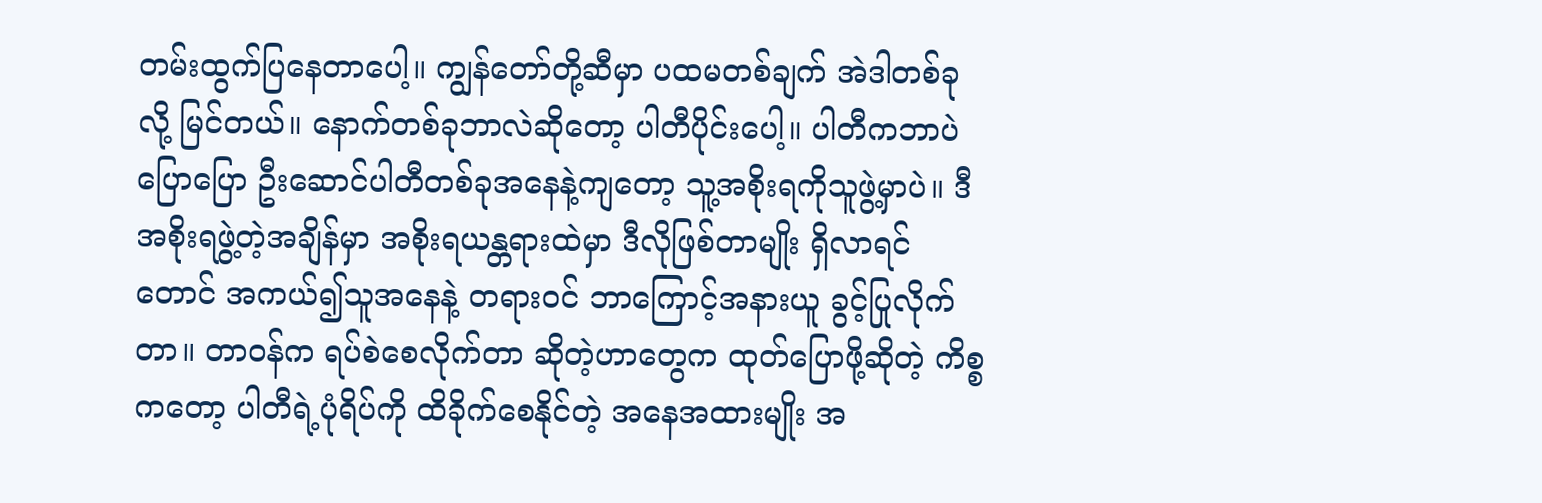တမ်းထွက်ပြနေတာပေါ့။ ကျွန်တော်တို့ဆီမှာ ပထမတစ်ချက် အဲဒါတစ်ခုလို့ မြင်တယ်။ နောက်တစ်ခုဘာလဲဆိုတော့ ပါတီပိုင်းပေါ့။ ပါတီကဘာပဲပြောပြော ဦးဆောင်ပါတီတစ်ခုအနေနဲ့ကျတော့ သူ့အစိုးရကိုသူဖွဲ့မှာပဲ။ ဒီအစိုးရဖွဲ့တဲ့အချိန်မှာ အစိုးရယန္တရားထဲမှာ ဒီလိုဖြစ်တာမျိုး ရှိလာရင်တောင် အကယ်၍သူအနေနဲ့ တရားဝင် ဘာကြောင့်အနားယူ ခွင့်ပြုလိုက်တာ။ တာဝန်က ရပ်စဲစေလိုက်တာ ဆိုတဲ့ဟာတွေက ထုတ်ပြောဖို့ဆိုတဲ့ ကိစ္စကတော့ ပါတီရဲ့ပုံရိပ်ကို ထိခိုက်စေနိုင်တဲ့ အနေအထားမျိုး အ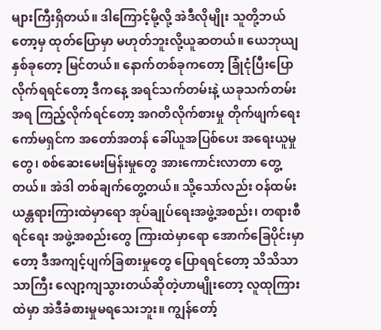များကြီးရှိတယ်။ ဒါကြောင့်မို့လို့ အဲဒီလိုမျိုး သူတို့ဘယ်တော့မှ ထုတ်ပြောမှာ မဟုတ်ဘူးလို့ယူဆတယ်။ ယေဘုယျနှစ်ခုတော့ မြင်တယ်။ နောက်တစ်ခုကတော့ ခြုံငုံပြီးပြောလိုက်ရရင်တော့ ဒီကနေ့ အရင်သက်တမ်းနဲ့ ယခုသက်တမ်းအရ ကြည့်လိုက်ရင်တော့ အဂတိလိုက်စားမှု တိုက်ဖျက်ရေးကော်မရှင်က အတော်အတန် ခေါ်ယူအပြစ်ပေး အရေးယူမှုတွေ၊ စစ်ဆေးမေးမြန်းမှုတွေ အားကောင်းလာတာ တွေ့တယ်။ အဲဒါ တစ်ချက်တွေ့တယ်။ သို့သော်လည်း ဝန်ထမ်းယန္တရားကြားထဲမှာရော အုပ်ချုပ်ရေးအဖွဲ့အစည်း၊ တရားစီရင်ရေး အဖွဲ့အစည်းတွေ ကြားထဲမှာရော အောက်ခြေပိုင်းမှာတော့ ဒီအကျင့်ပျက်ခြစားမှုတွေ ပြောရရင်တော့ သိသိသာသာကြီး လျော့ကျသွားတယ်ဆိုတဲ့ဟာမျိုးတော့ လူထုကြားထဲမှာ အဲဒီခံစားမှုမရသေးဘူး။ ကျွန်တော့်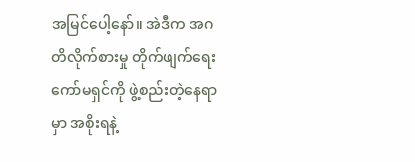အမြင်ပေါ့နော်။ အဲဒီက အဂတိလိုက်စားမှု တိုက်ဖျက်ရေးကော်မရှင်ကို ဖွဲ့စည်းတဲ့နေရာမှာ အစိုးရနဲ့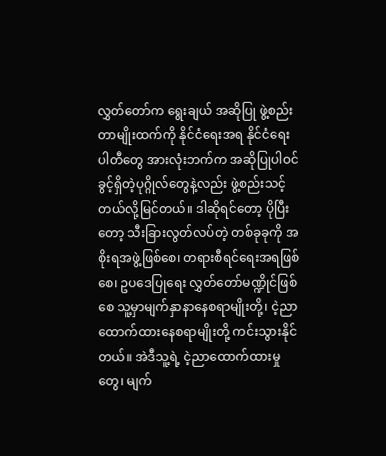လွှတ်တော်က ရွေးချယ် အဆိုပြု ဖွဲ့စည်းတာမျိုးထက်ကို နိုင်ငံရေးအရ နိုင်ငံရေးပါတီတွေ အားလုံးဘက်က အဆိုပြုပါဝင်ခွင့်ရှိတဲ့ပုဂ္ဂိုလ်တွေနဲ့လည်း ဖွဲ့စည်းသင့်တယ်လို့မြင်တယ်။ ဒါဆိုရင်တော့ ပိုပြီးတော့ သီးခြားလွတ်လပ်တဲ့ တစ်ခုခုကို အစိုးရအဖွဲ့ဖြစ်စေ၊ တရားစီရင်ရေးအရဖြစ်စေ၊ ဥပဒေပြုရေး လွှတ်တော်မဏ္ဍိုင်ဖြစ်စေ သူ့မှာမျက်နှာနာနေစရာမျိုးတို့၊ ငဲ့ညာထောက်ထားနေစရာမျိုးတို့ ကင်းသွားနိုင်တယ်။ အဲဒီသူ့ရဲ့ ငဲ့ညာထောက်ထားမှုတွေ၊ မျက်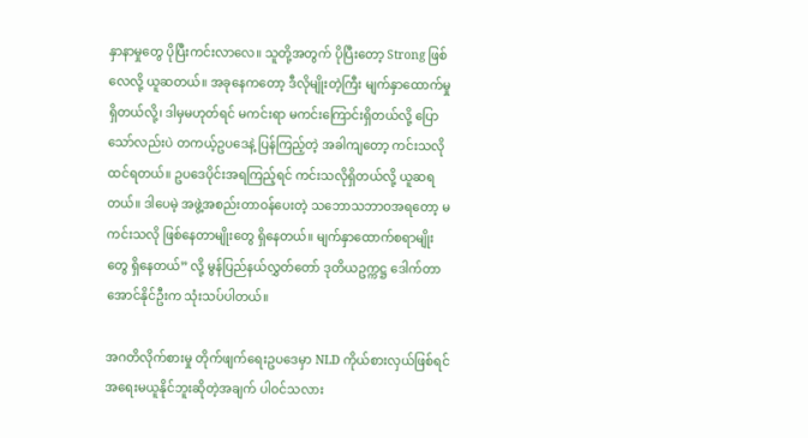နှာနာမှုတွေ ပိုပြီးကင်းလာလေ။ သူတို့အတွက် ပိုပြီးတော့ Strong ဖြစ်လေလို့ ယူဆတယ်။ အခုနေကတော့ ဒီလိုမျိုးတဲ့ကြီး မျက်နှာထောက်မှုရှိတယ်လို့၊ ဒါမှမဟုတ်ရင် မကင်းရာ မကင်းကြောင်းရှိတယ်လို့ ပြောသော်လည်းပဲ တကယ့်ဥပဒေနဲ့ ပြန်ကြည့်တဲ့ အခါကျတော့ ကင်းသလို ထင်ရတယ်။ ဥပဒေပိုင်းအရကြည့်ရင် ကင်းသလိုရှိတယ်လို့ ယူဆရတယ်။ ဒါပေမဲ့ အဖွဲ့အစည်းတာဝန်ပေးတဲ့ သဘောသဘာဝအရတော့ မကင်းသလို ဖြစ်နေတာမျိုးတွေ ရှိနေတယ်။ မျက်နှာထောက်စရာမျိုးတွေ ရှိနေတယ်” လို့ မွန်ပြည်နယ်လွှတ်တော် ဒုတိယဥက္ကဋ္ဌ ဒေါက်တာအောင်နိုင်ဦးက သုံးသပ်ပါတယ်။

အဂတိလိုက်စားမှု တိုက်ဖျက်ရေးဥပဒေမှာ NLD ကိုယ်စားလှယ်ဖြစ်ရင် အရေးမယူနိုင်ဘူးဆိုတဲ့အချက် ပါဝင်သလား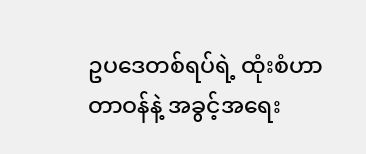ဥပဒေတစ်ရပ်ရဲ့ ထုံးစံဟာ တာဝန်နဲ့ အခွင့်အရေး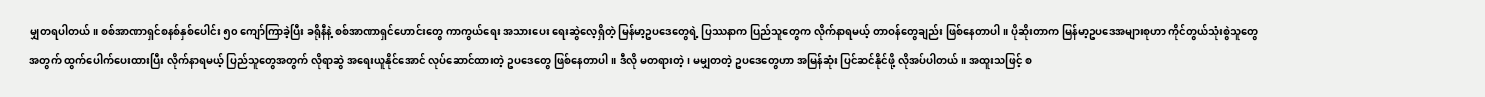မျှတရပါတယ်။ စစ်အာဏာရှင်စနစ်နှစ်ပေါင်း ၅၀ ကျော်ကြာခဲ့ပြီး ခရိုနီနဲ့ စစ်အာဏာရှင်ဟောင်းတွေ ကာကွယ်ရေး အသားပေး ရေးဆွဲလေ့ရှိတဲ့ မြန်မာ့ဥပဒေတွေရဲ့ ပြဿနာက ပြည်သူတွေက လိုက်နာရမယ့် တာဝန်တွေချည်း ဖြစ်နေတာပါ။ ပိုဆိုးတာက မြန်မာ့ဥပဒေအများစုဟာ ကိုင်တွယ်သုံးစွဲသူတွေအတွက် ထွက်ပေါက်ပေးထားပြီး လိုက်နာရမယ့် ပြည်သူတွေအတွက် လိုရာဆွဲ အရေးယူနိုင်အောင် လုပ်ဆောင်ထားတဲ့ ဥပဒေတွေ ဖြစ်နေတာပါ။ ဒီလို မတရားတဲ့၊ မမျှတတဲ့ ဥပဒေတွေဟာ အမြန်ဆုံး ပြင်ဆင်နိုင်ဖို့ လိုအပ်ပါတယ်။ အထူးသဖြင့် စ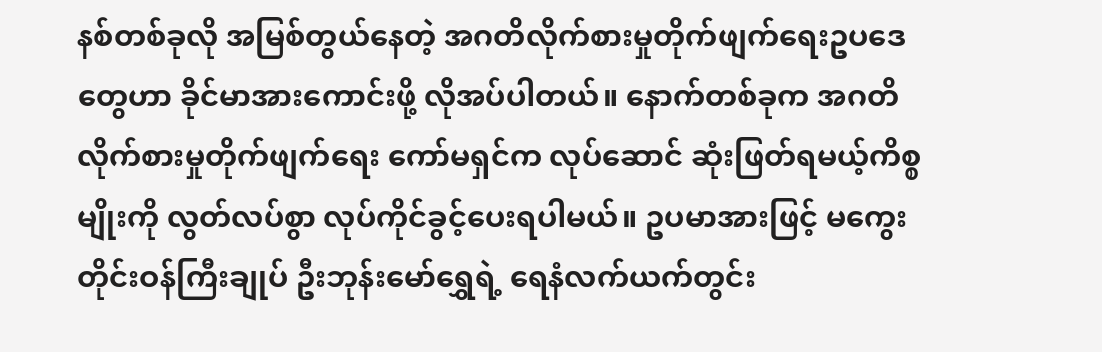နစ်တစ်ခုလို အမြစ်တွယ်နေတဲ့ အဂတိလိုက်စားမှုတိုက်ဖျက်ရေးဥပဒေတွေဟာ ခိုင်မာအားကောင်းဖို့ လိုအပ်ပါတယ်။ နောက်တစ်ခုက အဂတိလိုက်စားမှုတိုက်ဖျက်ရေး ကော်မရှင်က လုပ်ဆောင် ဆုံးဖြတ်ရမယ့်ကိစ္စမျိုးကို လွတ်လပ်စွာ လုပ်ကိုင်ခွင့်ပေးရပါမယ်။ ဥပမာအားဖြင့် မကွေးတိုင်းဝန်ကြီးချုပ် ဦးဘုန်းမော်ရွှေရဲ့ ရေနံလက်ယက်တွင်း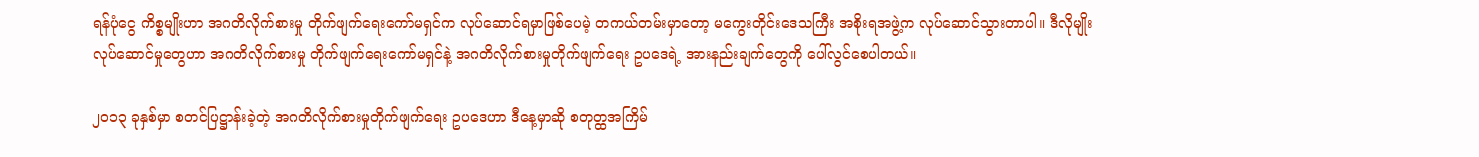ရန်ပုံငွေ ကိစ္စမျိုးဟာ အဂတိလိုက်စားမှု တိုက်ဖျက်ရေးကော်မရှင်က လုပ်ဆောင်ရမှာဖြစ်ပေမဲ့ တကယ်တမ်းမှာတော့ မကွေးတိုင်းဒေသကြီး အစိုးရအဖွဲ့က လုပ်ဆောင်သွားတာပါ။ ဒီလိုမျိုး လုပ်ဆောင်မှုတွေဟာ အဂတိလိုက်စားမှု တိုက်ဖျက်ရေးကော်မရှင်နဲ့ အဂတိလိုက်စားမှုတိုက်ဖျက်ရေး ဥပဒေရဲ့ အားနည်းချက်တွေကို ပေါ်လွင်စေပါတယ်။

၂၀၁၃ ခုနှစ်မှာ စတင်ပြဋ္ဌာန်းခဲ့တဲ့ အဂတိလိုက်စားမှုတိုက်ဖျက်ရေး ဥပဒေဟာ ဒီနေ့မှာဆို စတုတ္ထအကြိမ်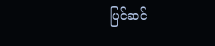ပြင်ဆင်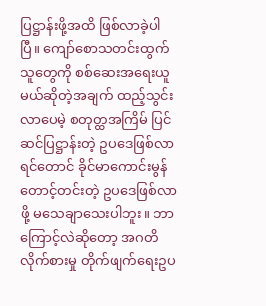ပြဋ္ဌာန်းဖို့အထိ ဖြစ်လာခဲ့ပါပြီ။ ကျော်စောသတင်းထွက်သူတွေကို စစ်ဆေးအရေးယူမယ်ဆိုတဲ့အချက် ထည့်သွင်းလာပေမဲ့ စတုတ္ထအကြိမ် ပြင်ဆင်ပြဋ္ဌာန်းတဲ့ ဥပဒေဖြစ်လာရင်တောင် ခိုင်မာကောင်းမွန် တောင့်တင်းတဲ့ ဥပဒေဖြစ်လာဖို့ မသေချာသေးပါဘူး။ ဘာကြောင့်လဲဆိုတော့ အဂတိလိုက်စားမှု တိုက်ဖျက်ရေးဥပ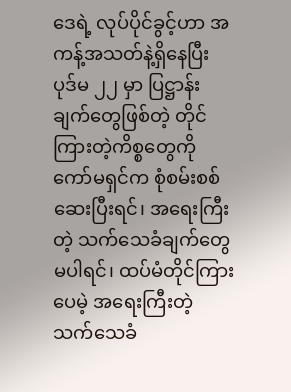ဒေရဲ့ လုပ်ပိုင်ခွင့်ဟာ အကန့်အသတ်နဲ့ရှိနေပြီး ပုဒ်မ ၂၂ မှာ ပြဋ္ဌာန်းချက်တွေဖြစ်တဲ့ တိုင်ကြားတဲ့ကိစ္စတွေကို ကော်မရှင်က စုံစမ်းစစ်ဆေးပြီးရင်၊ အရေးကြီးတဲ့ သက်သေခံချက်တွေ မပါရင်၊ ထပ်မံတိုင်ကြားပေမဲ့ အရေးကြီးတဲ့ သက်သေခံ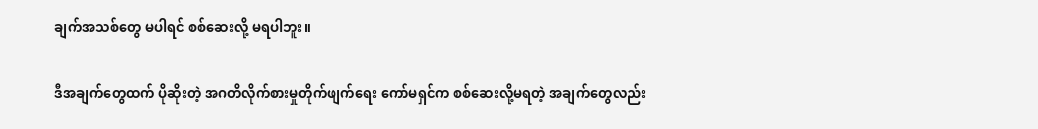ချက်အသစ်တွေ မပါရင် စစ်ဆေးလို့ မရပါဘူး။

ဒီအချက်တွေထက် ပိုဆိုးတဲ့ အဂတိလိုက်စားမှုတိုက်ဖျက်ရေး ကော်မရှင်က စစ်ဆေးလို့မရတဲ့ အချက်တွေလည်း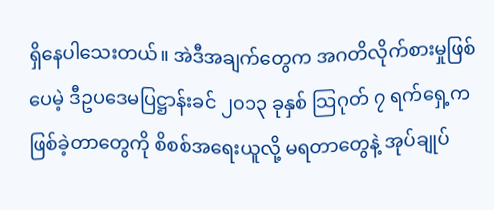ရှိနေပါသေးတယ်။ အဲဒီအချက်တွေက အဂတိလိုက်စားမှုဖြစ်ပေမဲ့ ဒီဥပဒေမပြဋ္ဌာန်းခင် ၂၀၁၃ ခုနှစ် သြဂုတ် ၇ ရက်ရှေ့က ဖြစ်ခဲ့တာတွေကို စိစစ်အရေးယူလို့ မရတာတွေနဲ့ အုပ်ချုပ်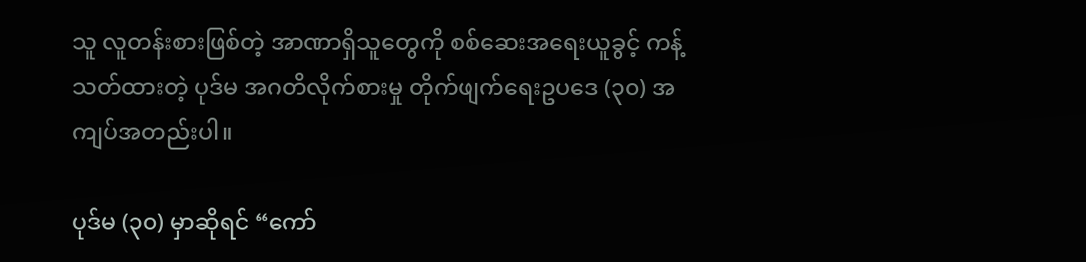သူ လူတန်းစားဖြစ်တဲ့ အာဏာရှိသူတွေကို စစ်ဆေးအရေးယူခွင့် ကန့်သတ်ထားတဲ့ ပုဒ်မ အဂတိလိုက်စားမှု တိုက်ဖျက်ရေးဥပဒေ (၃၀) အကျပ်အတည်းပါ။

ပုဒ်မ (၃၀) မှာဆိုရင် “ကော်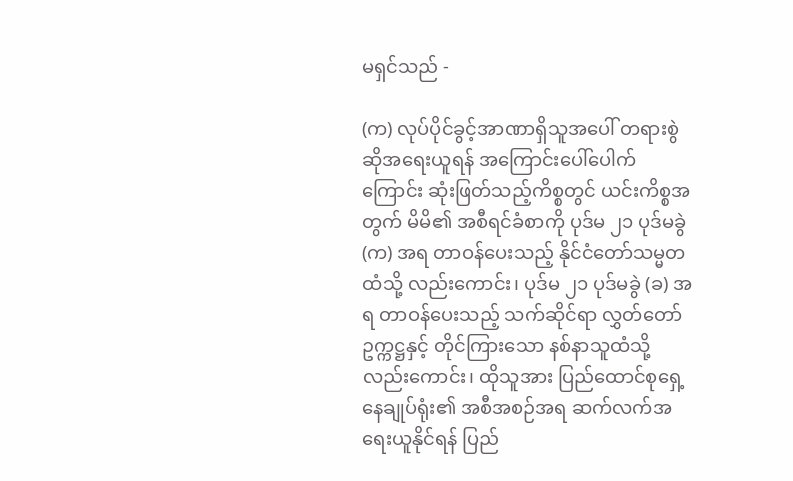မရှင်သည် -

(က) လုပ်ပိုင်ခွင့်အာဏာရှိသူအပေါ် တရားစွဲဆိုအရေးယူရန် အကြောင်းပေါ်ပေါက်ကြောင်း ဆုံးဖြတ်သည့်ကိစ္စတွင် ယင်းကိစ္စအတွက် မိမိ၏ အစီရင်ခံစာကို ပုဒ်မ ၂၁ ပုဒ်မခွဲ (က) အရ တာဝန်ပေးသည့် နိုင်ငံတော်သမ္မတထံသို့ လည်းကောင်း၊ ပုဒ်မ ၂၁ ပုဒ်မခွဲ (ခ) အရ တာဝန်ပေးသည့် သက်ဆိုင်ရာ လွှတ်တော်ဥက္ကဋ္ဌနှင့် တိုင်ကြားသော နစ်နာသူထံသို့ လည်းကောင်း၊ ထိုသူအား ပြည်ထောင်စုရှေ့နေချုပ်ရုံး၏ အစီအစဉ်အရ ဆက်လက်အရေးယူနိုင်ရန် ပြည်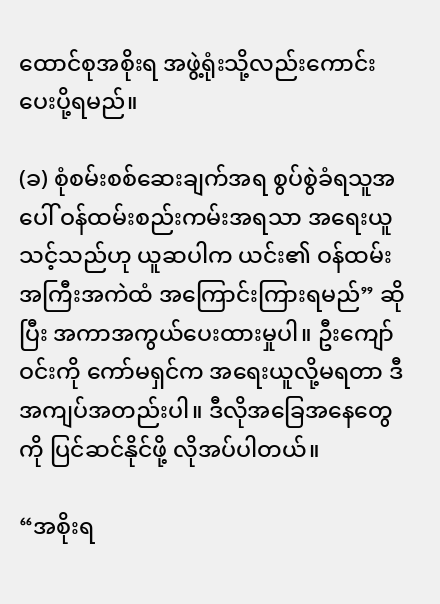ထောင်စုအစိုးရ အဖွဲ့ရုံးသို့လည်းကောင်း ပေးပို့ရမည်။

(ခ) စုံစမ်းစစ်ဆေးချက်အရ စွပ်စွဲခံရသူအပေါ် ဝန်ထမ်းစည်းကမ်းအရသာ အရေးယူသင့်သည်ဟု ယူဆပါက ယင်း၏ ဝန်ထမ်းအကြီးအကဲထံ အကြောင်းကြားရမည်” ဆိုပြီး အကာအကွယ်ပေးထားမှုပါ။ ဦးကျော်ဝင်းကို ကော်မရှင်က အရေးယူလို့မရတာ ဒီအကျပ်အတည်းပါ။ ဒီလိုအခြေအနေတွေကို ပြင်ဆင်နိုင်ဖို့ လိုအပ်ပါတယ်။

“အစိုးရ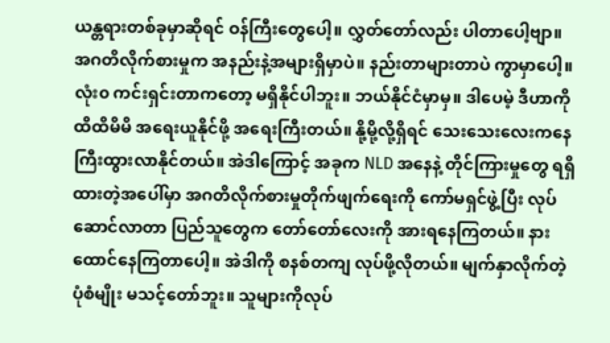ယန္တရားတစ်ခုမှာဆိုရင် ဝန်ကြီးတွေပေါ့။ လွှတ်တော်လည်း ပါတာပေါ့ဗျာ။ အဂတိလိုက်စားမှုက အနည်းနဲ့အများရှိမှာပဲ။ နည်းတာများတာပဲ ကွာမှာပေါ့။ လုံး၀ ကင်းရှင်းတာကတော့ မရှိနိုင်ပါဘူး။ ဘယ်နိုင်ငံမှာမှ။ ဒါပေမဲ့ ဒီဟာကို ထိထိမိမိ အရေးယူနိုင်ဖို့ အရေးကြီးတယ်။ နို့မို့လို့ရှိရင် သေးသေးလေးကနေ ကြီးထွားလာနိုင်တယ်။ အဲဒါကြောင့် အခုက NLD အနေနဲ့ တိုင်ကြားမှုတွေ ရရှိထားတဲ့အပေါ်မှာ အဂတိလိုက်စားမှုတိုက်ဖျက်ရေးကို ကော်မရှင်ဖွဲ့ပြီး လုပ်ဆောင်လာတာ ပြည်သူတွေက တော်တော်လေးကို အားရနေကြတယ်။ နားထောင်နေကြတာပေါ့။ အဲဒါကို စနစ်တကျ လုပ်ဖို့လိုတယ်။ မျက်နှာလိုက်တဲ့ပုံစံမျိုး မသင့်တော်ဘူး။ သူများကိုလုပ်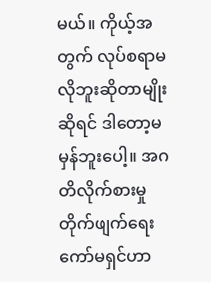မယ်။ ကိုယ့်အတွက် လုပ်စရာမလိုဘူးဆိုတာမျိုးဆိုရင် ဒါတော့မမှန်ဘူးပေါ့။ အဂတိလိုက်စားမှု တိုက်ဖျက်ရေး ကော်မရှင်ဟာ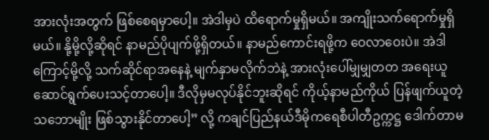အားလုံးအတွက် ဖြစ်စေရမှာပေါ့။ အဲဒါမှပဲ ထိရောက်မှုရှိမယ်။ အကျိုးသက်ရောက်မှုရှိမယ်။ နို့မို့လို့ဆိုရင် နာမည်ပိုပျက်ဖို့ရှိတယ်။ နာမည်ကောင်းရဖို့က ဝေလာဝေးပဲ။ အဲဒါကြောင့်မို့လို့ သက်ဆိုင်ရာအနေနဲ့ မျက်နှာမလိုက်ဘဲနဲ့ အားလုံးပေါ်မျှမျှတတ အရေးယူ ဆောင်ရွက်ပေးသင့်တာပေါ့။ ဒီလိုမှမလုပ်နိုင်ဘူးဆိုရင် ကိုယ့်နာမည်ကိုယ် ပြန်ဖျက်ယူတဲ့သဘောမျိုး ဖြစ်သွားနိုင်တာပေါ့” လို့ ကချင်ပြည်နယ်ဒီမိုကရေစီပါတီဥက္ကဋ္ဌ ဒေါက်တာမ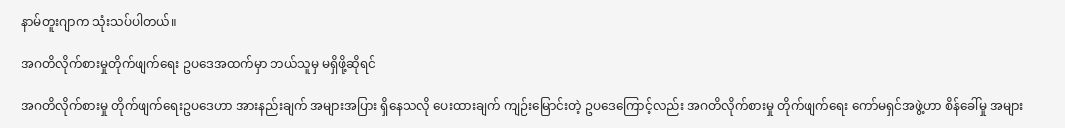နာမ်တူးဂျာက သုံးသပ်ပါတယ်။

အဂတိလိုက်စားမှုတိုက်ဖျက်ရေး ဥပဒေအထက်မှာ ဘယ်သူမှ မရှိဖို့ဆိုရင်

အဂတိလိုက်စားမှု တိုက်ဖျက်ရေးဥပဒေဟာ အားနည်းချက် အများအပြား ရှိနေသလို ပေးထားချက် ကျဉ်းမြောင်းတဲ့ ဥပဒေကြောင့်လည်း အဂတိလိုက်စားမှု တိုက်ဖျက်ရေး ကော်မရှင်အဖွဲ့ဟာ စိန်ခေါ်မှု အများ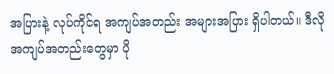အပြားနဲ့ လုပ်ကိုင်ရ အကျပ်အတည်း အများအပြား ရှိပါတယ်။ ဒီလို အကျပ်အတည်းတွေမှာ ပို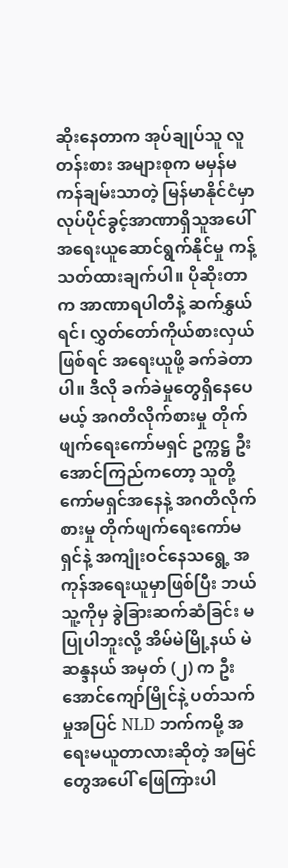ဆိုးနေတာက အုပ်ချုပ်သူ လူတန်းစား အများစုက မမှန်မကန်ချမ်းသာတဲ့ မြန်မာနိုင်ငံမှာ လုပ်ပိုင်ခွင့်အာဏာရှိသူအပေါ် အရေးယူဆောင်ရွက်နိုင်မှု ကန့်သတ်ထားချက်ပါ။ ပိုဆိုးတာက အာဏာရပါတီနဲ့ ဆက်နွှယ်ရင်၊ လွှတ်တော်ကိုယ်စားလှယ်ဖြစ်ရင် အရေးယူဖို့ ခက်ခဲတာပါ။ ဒီလို ခက်ခဲမှုတွေရှိနေပေမယ့် အဂတိလိုက်စားမှု တိုက်ဖျက်ရေးကော်မရှင် ဥက္ကဋ္ဌ ဦးအောင်ကြည်ကတော့ သူတို့ကော်မရှင်အနေနဲ့ အဂတိလိုက်စားမှု တိုက်ဖျက်ရေးကော်မရှင်နဲ့ အကျုံးဝင်နေသရွေ့ အကုန်အရေးယူမှာဖြစ်ပြီး ဘယ်သူ့ကိုမှ ခွဲခြားဆက်ဆံခြင်း မပြုပါဘူးလို့ အိမ်မဲမြို့နယ် မဲဆန္ဒနယ် အမှတ် (၂) က ဦးအောင်ကျော်မြိုင်နဲ့ ပတ်သက်မှုအပြင် NLD ဘက်ကမို့ အရေးမယူတာလားဆိုတဲ့ အမြင်တွေအပေါ် ဖြေကြားပါ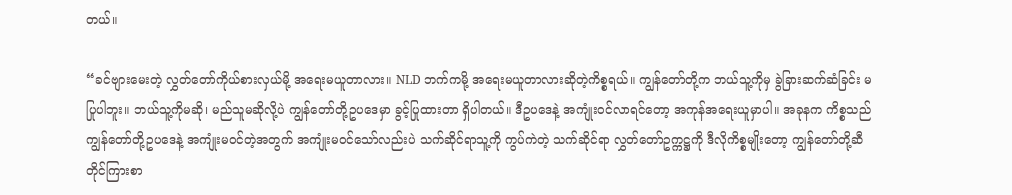တယ်။

“ခင်ဗျားမေးတဲ့ လွှတ်တော်ကိုယ်စားလှယ်မို့ အရေးမယူတာလား။ NLD ဘက်ကမို့ အရေးမယူတာလားဆိုတဲ့ကိစ္စရယ်။ ကျွန်တော်တို့က ဘယ်သူ့ကိုမှ ခွဲခြားဆက်ဆံခြင်း မပြုပါဘူး။ ဘယ်သူ့ကိုမဆို၊ မည်သူမဆိုလို့ပဲ ကျွန်တော်တို့ဥပဒေမှာ ခွင့်ပြုထားတာ ရှိပါတယ်။ ဒီဥပဒေနဲ့ အကျုံးဝင်လာရင်တော့ အကုန်အရေးယူမှာပါ။ အခုနက ကိစ္စသည် ကျွန်တော်တို့ဥပဒေနဲ့ အကျုံးမဝင်တဲ့အတွက် အကျုံးမဝင်သော်လည်းပဲ သက်ဆိုင်ရာသူ့ကို ကွပ်ကဲတဲ့ သက်ဆိုင်ရာ လွှတ်တော်ဥက္ကဋ္ဌကို ဒီလိုကိစ္စမျိုးတော့ ကျွန်တော်တို့ဆီ တိုင်ကြားစာ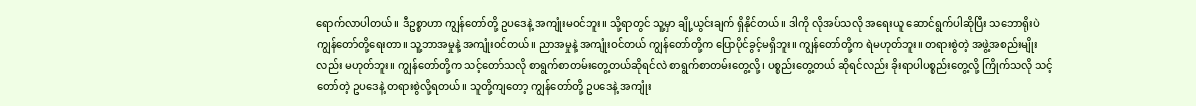ရောက်လာပါတယ်။ ဒီဥစ္စာဟာ ကျွန်တော်တို့ ဥပဒေနဲ့ အကျုံးမဝင်ဘူး။ သို့ရာတွင် သူ့မှာ ချို့ယွင်းချက် ရှိနိုင်တယ်။ ဒါကို လိုအပ်သလို အရေးယူ ဆောင်ရွက်ပါဆိုပြီး သဘောရိုးပဲ ကျွန်တော်တို့ရေးတာ။ သူ့ဘာအမှုနဲ့ အကျုံးဝင်တယ်။ ညာအမှုနဲ့ အကျုံးဝင်တယ် ကျွန်တော်တို့က ပြောပိုင်ခွင့်မရှိဘူး။ ကျွန်တော်တို့က ရဲမဟုတ်ဘူး။ တရားစွဲတဲ့ အဖွဲ့အစည်းမျိုးလည်း မဟုတ်ဘူး။ ကျွန်တော်တို့က သင့်တော်သလို စာရွက်စာတမ်းတွေ့တယ်ဆိုရင်လဲ စာရွက်စာတမ်းတွေ့လို့၊ ပစ္စည်းတွေ့တယ် ဆိုရင်လည်း ခိုးရာပါပစ္စည်းတွေ့လို့ ကြိုက်သလို သင့်တော်တဲ့ ဥပဒေနဲ့ တရားစွဲလို့ရတယ်။ သူတို့ကျတော့ ကျွန်တော်တို့ ဥပဒေနဲ့ အကျုံး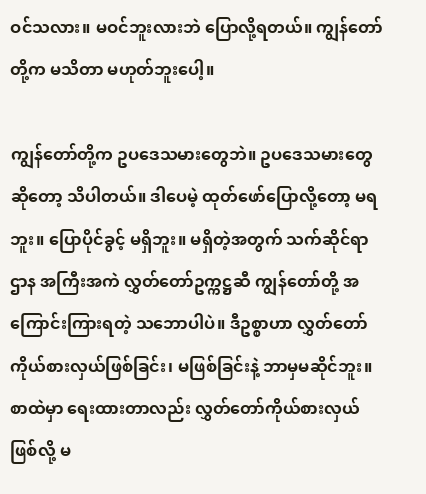ဝင်သလား။ မဝင်ဘူးလားဘဲ ပြောလို့ရတယ်။ ကျွန်တော်တို့က မသိတာ မဟုတ်ဘူးပေါ့။

ကျွန်တော်တို့က ဥပဒေသမားတွေဘဲ။ ဥပဒေသမားတွေဆိုတော့ သိပါတယ်။ ဒါပေမဲ့ ထုတ်ဖော်ပြောလို့တော့ မရဘူး။ ပြောပိုင်ခွင့် မရှိဘူး။ မရှိတဲ့အတွက် သက်ဆိုင်ရာဌာန အကြီးအကဲ လွှတ်တော်ဥက္ကဋ္ဌဆီ ကျွန်တော်တို့ အကြောင်းကြားရတဲ့ သဘောပါပဲ။ ဒီဥစ္စာဟာ လွှတ်တော် ကိုယ်စားလှယ်ဖြစ်ခြင်း၊ မဖြစ်ခြင်းနဲ့ ဘာမှမဆိုင်ဘူး။ စာထဲမှာ ရေးထားတာလည်း လွှတ်တော်ကိုယ်စားလှယ်ဖြစ်လို့ မ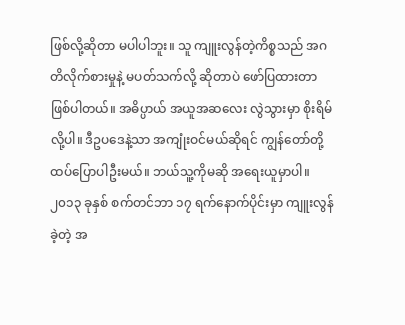ဖြစ်လို့ဆိုတာ မပါပါဘူး။ သူ ကျူးလွန်တဲ့ကိစ္စသည် အဂတိလိုက်စားမှုနဲ့ မပတ်သက်လို့ ဆိုတာပဲ ဖော်ပြထားတာ ဖြစ်ပါတယ်။ အဓိပ္ပာယ် အယူအဆလေး လွဲသွားမှာ စိုးရိမ်လို့ပါ။ ဒီဥပဒေနဲ့သာ အကျုံးဝင်မယ်ဆိုရင် ကျွန်တော်တို့ ထပ်ပြောပါဦးမယ်။ ဘယ်သူ့ကိုမဆို အရေးယူမှာပါ။ ၂၀၁၃ ခုနှစ် စက်တင်ဘာ ၁၇ ရက်နောက်ပိုင်းမှာ ကျူးလွန်ခဲ့တဲ့ အ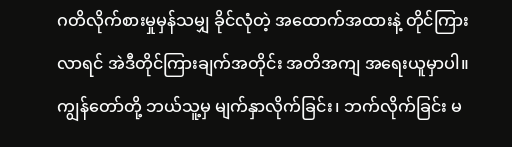ဂတိလိုက်စားမှုမှန်သမျှ ခိုင်လုံတဲ့ အထောက်အထားနဲ့ တိုင်ကြားလာရင် အဲဒီတိုင်ကြားချက်အတိုင်း အတိအကျ အရေးယူမှာပါ။ ကျွန်တော်တို့ ဘယ်သူ့မှ မျက်နှာလိုက်ခြင်း၊ ဘက်လိုက်ခြင်း မ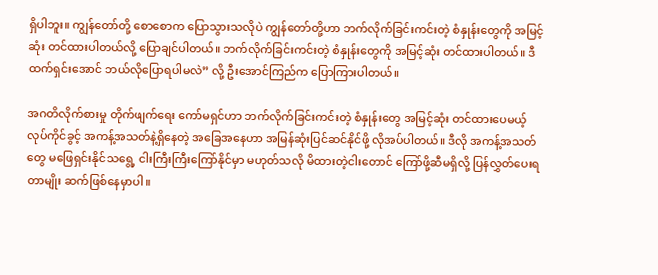ရှိပါဘူး။ ကျွန်တော်တို့ စောစောက ပြောသွားသလိုပဲ ကျွန်တော်တို့ဟာ ဘက်လိုက်ခြင်းကင်းတဲ့ စံနှုန်းတွေကို အမြင့်ဆုံး တင်ထားပါတယ်လို့ ပြောချင်ပါတယ်။ ဘက်လိုက်ခြင်းကင်းတဲ့ စံနှုန်းတွေကို အမြင့်ဆုံး တင်ထားပါတယ်။ ဒီထက်ရှင်းအောင် ဘယ်လိုပြောရပါမလဲ” လို့ ဦးအောင်ကြည်က ပြောကြားပါတယ်။

အဂတိလိုက်စားမှု တိုက်ဖျက်ရေး ကော်မရှင်ဟာ ဘက်လိုက်ခြင်းကင်းတဲ့ စံနှုန်းတွေ အမြင့်ဆုံး တင်ထားပေမယ့် လုပ်ကိုင်ခွင့် အကန့်အသတ်နဲ့ရှိနေတဲ့ အခြေအနေဟာ အမြန်ဆုံးပြင်ဆင်နိုင်ဖို့ လိုအပ်ပါတယ်။ ဒီလို အကန့်အသတ်တွေ မဖြေရှင်းနိုင်သရွေ့ ငါးကြီးကြီးကြော်နိုင်မှာ မဟုတ်သလို မိထားတဲ့ငါးတောင် ကြော်ဖို့ဆီမရှိလို့ ပြန်လွှတ်ပေးရတာမျိုး ဆက်ဖြစ်နေမှာပါ။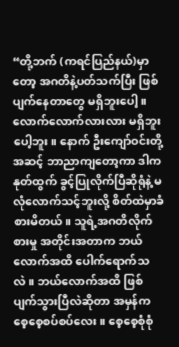“တို့ဘက် (ကရင်ပြည်နယ်)မှာတော့ အဂတိနဲ့ပတ်သက်ပြီး ဖြစ်ပျက်နေတာတွေ မရှိဘူးပေါ့။ လောက်လောက်လားလား မရှိဘူးပေါ့ဘူး။ နောက် ဦးကျော်ဝင်းတို့အဆင့် ဘာညာကျတော့ကာ ဒါကနုတ်ထွက် ခွင့်ပြုလိုက်ပြီဆိုရုံနဲ့ မလုံလောက်သင့်ဘူးလို့ စိတ်ထဲမှာခံစားမိတယ်။ သူရဲ့အဂတိလိုက်စားမှု အတိုင်းအတာက ဘယ်လောက်အထိ ပေါက်ရောက်သလဲ။ ဘယ်လောက်အထိ ဖြစ်ပျက်သွားပြီလဲဆိုတာ အမှန်က စေ့စေ့စပ်စပ်လေး။ စေ့စေ့စုံစုံ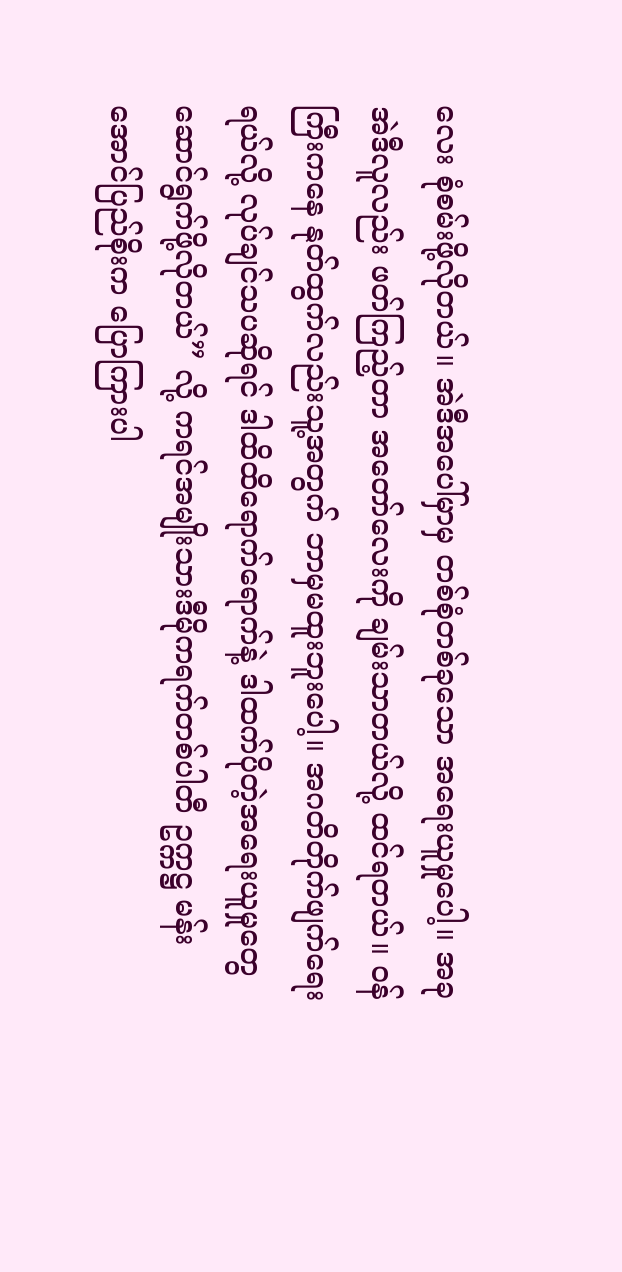လေး စုံစမ်းဖို့လိုတယ်။ အဲဒီအပေါ်မှာမှ တစ်စုံတစ်ခုသော အရေးယူမှုပေါ့။ အခုအဲဒီလူလည်း ဖတ်ကြည့်တာ အတော်လေးကို ချမ်းသာတယ်လို့ ထင်ရတယ်။ ဝန်ကြီးကနေ နုတ်ထွက်လည်းသူ့အတွက် ဘာမှမထူးဘူးပေါ့။ အဂတိတိုက်ဖျက်ရေးရယ်လို့ လုပ်ချင်သပဆိုရင် ဒါထိထိရောက်ရောက်နဲ့ ဒါထက်ပိုတဲ့အရေးယူမှုတွေ ဆောင်ရွက်ဖို့လိုတယ်” လို့ ကရင်အမျိုးသားဒီမိုကရက်တစ်ပါတီ ဥက္ကဋ္ဌ မန်းအောင်ပြည်စိုးက ပြောကြားပါ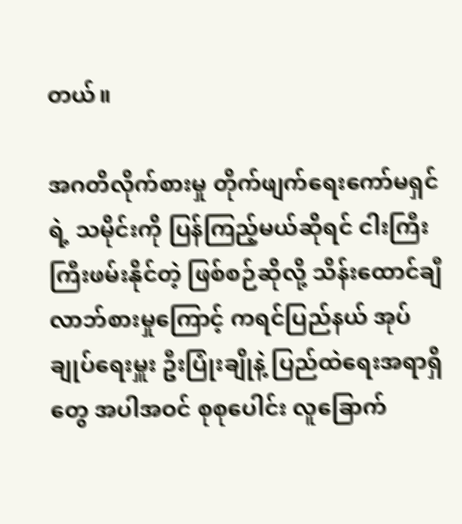တယ်။

အဂတိလိုက်စားမှု တိုက်ဖျက်ရေးကော်မရှင်ရဲ့ သမိုင်းကို ပြန်ကြည့်မယ်ဆိုရင် ငါးကြီးကြီးဖမ်းနိုင်တဲ့ ဖြစ်စဉ်ဆိုလို့ သိန်းထောင်ချီ လာဘ်စားမှုကြောင့် ကရင်ပြည်နယ် အုပ်ချုပ်ရေးမှူး ဦးပြုံးချိုနဲ့ ပြည်ထဲရေးအရာရှိတွေ အပါအဝင် စုစုပေါင်း လူခြောက်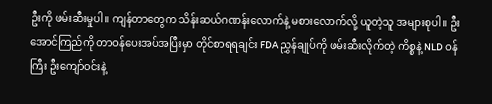ဦးကို ဖမ်းဆီးမှုပါ။ ကျန်တာတွေက သိန်းဆယ်ဂဏန်းလောက်နဲ့ မစားလောက်လို့ ယူတဲ့သူ အများစုပါ။ ဦးအောင်ကြည်ကို တာဝန်ပေးအပ်အပြီးမှာ တိုင်စာရရချင်း FDA ညွှန်ချုပ်ကို ဖမ်းဆီးလိုက်တဲ့ ကိစ္စနဲ့ NLD ဝန်ကြီး ဦးကျော်ဝင်းနဲ့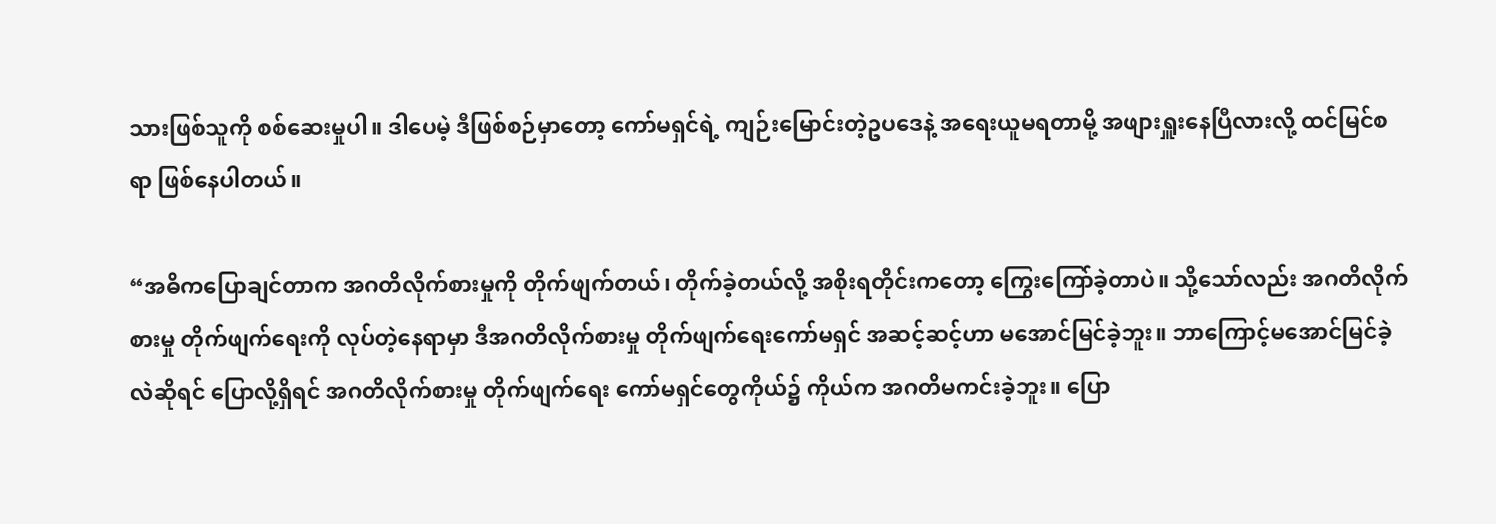သားဖြစ်သူကို စစ်ဆေးမှုပါ။ ဒါပေမဲ့ ဒီဖြစ်စဉ်မှာတော့ ကော်မရှင်ရဲ့ ကျဉ်းမြောင်းတဲ့ဥပဒေနဲ့ အရေးယူမရတာမို့ အဖျားရှူးနေပြီလားလို့ ထင်မြင်စရာ ဖြစ်နေပါတယ်။

“အဓိကပြောချင်တာက အဂတိလိုက်စားမှုကို တိုက်ဖျက်တယ်၊ တိုက်ခဲ့တယ်လို့ အစိုးရတိုင်းကတော့ ကြွေးကြော်ခဲ့တာပဲ။ သို့သော်လည်း အဂတိလိုက်စားမှု တိုက်ဖျက်ရေးကို လုပ်တဲ့နေရာမှာ ဒီအဂတိလိုက်စားမှု တိုက်ဖျက်ရေးကော်မရှင် အဆင့်ဆင့်ဟာ မအောင်မြင်ခဲ့ဘူး။ ဘာကြောင့်မအောင်မြင်ခဲ့လဲဆိုရင် ပြောလို့ရှိရင် အဂတိလိုက်စားမှု တိုက်ဖျက်ရေး ကော်မရှင်တွေကိုယ်၌ ကိုယ်က အဂတိမကင်းခဲ့ဘူး။ ပြော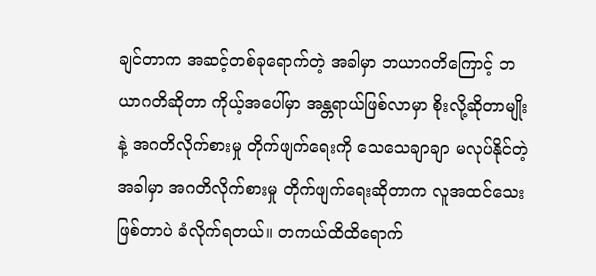ချင်တာက အဆင့်တစ်ခုရောက်တဲ့ အခါမှာ ဘယာဂတိကြောင့် ဘယာဂတိဆိုတာ ကိုယ့်အပေါ်မှာ အန္တရာယ်ဖြစ်လာမှာ စိုးလို့ဆိုတာမျိုးနဲ့ အဂတိလိုက်စားမှု တိုက်ဖျက်ရေးကို သေသေချာချာ မလုပ်နိုင်တဲ့အခါမှာ အဂတိလိုက်စားမှု တိုက်ဖျက်ရေးဆိုတာက လူအထင်သေးဖြစ်တာပဲ ခံလိုက်ရတယ်။ တကယ်ထိထိရောက်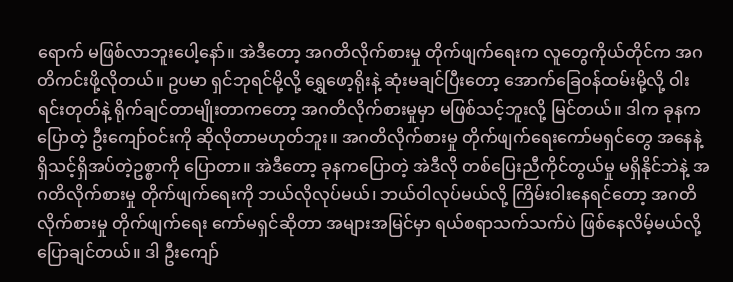ရောက် မဖြစ်လာဘူးပေါ့နော်။ အဲဒီတော့ အဂတိလိုက်စားမှု တိုက်ဖျက်ရေးက လူတွေကိုယ်တိုင်က အဂတိကင်းဖို့လိုတယ်။ ဥပမာ ရှင်ဘုရင်မို့လို့ ရွှေဖော့ရိုးနဲ့ ဆုံးမချင်ပြီးတော့ အောက်ခြေဝန်ထမ်းမို့လို့ ဝါးရင်းတုတ်နဲ့ ရိုက်ချင်တာမျိုးတာကတော့ အဂတိလိုက်စားမှုမှာ မဖြစ်သင့်ဘူးလို့ မြင်တယ်။ ဒါက ခုနကပြောတဲ့ ဦးကျော်ဝင်းကို ဆိုလိုတာမဟုတ်ဘူး။ အဂတိလိုက်စားမှု တိုက်ဖျက်ရေးကော်မရှင်တွေ အနေနဲ့ ရှိသင့်ရှိအပ်တဲ့ဥစ္စာကို ပြောတာ။ အဲဒီတော့ ခုနကပြောတဲ့ အဲဒီလို တစ်ပြေးညီကိုင်တွယ်မှု မရှိနိုင်ဘဲနဲ့ အဂတိလိုက်စားမှု တိုက်ဖျက်ရေးကို ဘယ်လိုလုပ်မယ်၊ ဘယ်ဝါလုပ်မယ်လို့ ကြိမ်းဝါးနေရင်တော့ အဂတိလိုက်စားမှု တိုက်ဖျက်ရေး ကော်မရှင်ဆိုတာ အများအမြင်မှာ ရယ်စရာသက်သက်ပဲ ဖြစ်နေလိမ့်မယ်လို့ ပြောချင်တယ်။ ဒါ ဦးကျော်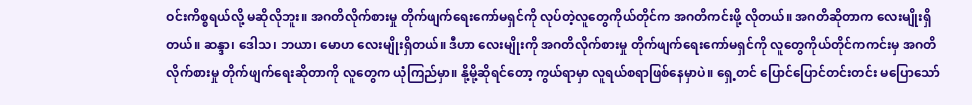ဝင်းကိစ္စရယ်လို့ မဆိုလိုဘူး။ အဂတိလိုက်စားမှု တိုက်ဖျက်ရေးကော်မရှင်ကို လုပ်တဲ့လူတွေကိုယ်တိုင်က အဂတိကင်းဖို့ လိုတယ်။ အဂတိဆိုတာက လေးမျိုးရှိတယ်။ ဆန္ဒာ၊ ဒေါသ၊ ဘယာ၊ မောဟ လေးမျိုးရှိတယ်။ ဒီဟာ လေးမျိုးကို အဂတိလိုက်စားမှု တိုက်ဖျက်ရေးကော်မရှင်ကို လူတွေကိုယ်တိုင်ကကင်းမှ အဂတိလိုက်စားမှု တိုက်ဖျက်ရေးဆိုတာကို လူတွေက ယုံကြည်မှာ။ နို့မို့ဆိုရင်တော့ ကွယ်ရာမှာ လူရယ်စရာဖြစ်နေမှာပဲ။ ရှေ့တင် ပြောင်ပြောင်တင်းတင်း မပြောသော်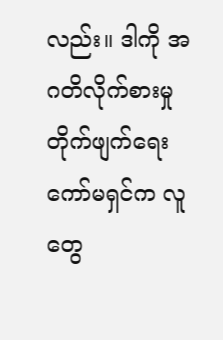လည်း။ ဒါကို အဂတိလိုက်စားမှု တိုက်ဖျက်ရေးကော်မရှင်က လူတွေ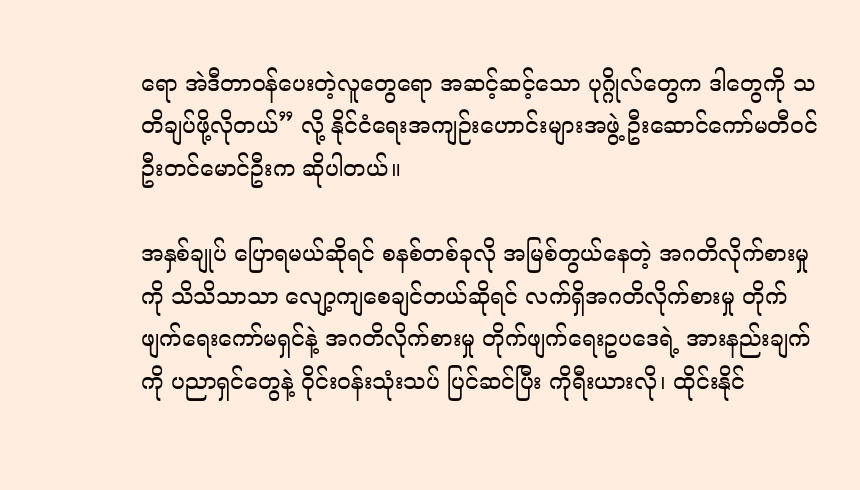ရော အဲဒီတာဝန်ပေးတဲ့လူတွေရော အဆင့်ဆင့်သော ပုဂ္ဂိုလ်တွေက ဒါတွေကို သတိချပ်ဖို့လိုတယ်” လို့ နိုင်ငံရေးအကျဉ်းဟောင်းများအဖွဲ့ ဦးဆောင်ကော်မတီဝင် ဦးတင်မောင်ဦးက ဆိုပါတယ်။

အနှစ်ချုပ် ပြောရမယ်ဆိုရင် စနစ်တစ်ခုလို အမြစ်တွယ်နေတဲ့ အဂတိလိုက်စားမှုကို သိသိသာသာ လျော့ကျစေချင်တယ်ဆိုရင် လက်ရှိအဂတိလိုက်စားမှု တိုက်ဖျက်ရေးကော်မရှင်နဲ့ အဂတိလိုက်စားမှု တိုက်ဖျက်ရေးဥပဒေရဲ့ အားနည်းချက်ကို ပညာရှင်တွေနဲ့ ဝိုင်းဝန်းသုံးသပ် ပြင်ဆင်ပြီး ကိုရီးယားလို၊ ထိုင်းနိုင်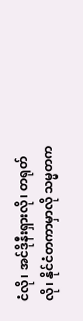ငံလို၊ အင်ဒိုနီးရှားလို၊ တရုတ်လို၊ နိုင်ငံတကာမှာလို သမ္မတက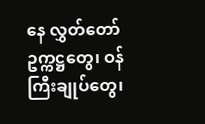နေ လွှတ်တော်ဥက္ကဋ္ဌတွေ၊ ဝန်ကြီးချုပ်တွေ၊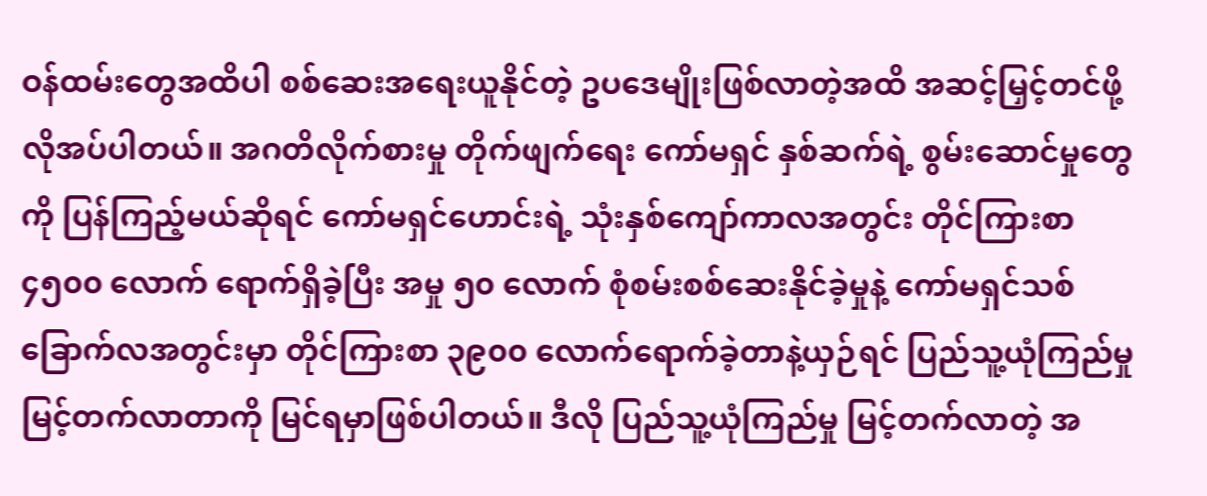ဝန်ထမ်းတွေအထိပါ စစ်ဆေးအရေးယူနိုင်တဲ့ ဥပဒေမျိုးဖြစ်လာတဲ့အထိ အဆင့်မြှင့်တင်ဖို့ လိုအပ်ပါတယ်။ အဂတိလိုက်စားမှု တိုက်ဖျက်ရေး ကော်မရှင် နှစ်ဆက်ရဲ့ စွမ်းဆောင်မှုတွေကို ပြန်ကြည့်မယ်ဆိုရင် ကော်မရှင်ဟောင်းရဲ့ သုံးနှစ်ကျော်ကာလအတွင်း တိုင်ကြားစာ ၄၅၀၀ လောက် ရောက်ရှိခဲ့ပြီး အမှု ၅၀ လောက် စုံစမ်းစစ်ဆေးနိုင်ခဲ့မှုနဲ့ ကော်မရှင်သစ် ခြောက်လအတွင်းမှာ တိုင်ကြားစာ ၃၉၀၀ လောက်ရောက်ခဲ့တာနဲ့ယှဉ်ရင် ပြည်သူ့ယုံကြည်မှု မြင့်တက်လာတာကို မြင်ရမှာဖြစ်ပါတယ်။ ဒီလို ပြည်သူ့ယုံကြည်မှု မြင့်တက်လာတဲ့ အ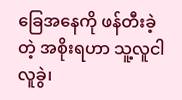ခြေအနေကို ဖန်တီးခဲ့တဲ့ အစိုးရဟာ သူ့လူငါလူခွဲ၊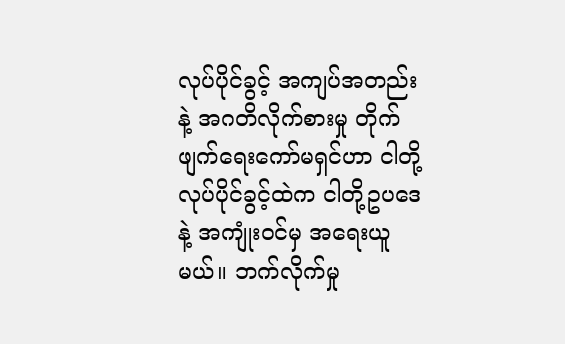လုပ်ပိုင်ခွင့် အကျပ်အတည်းနဲ့ အဂတိလိုက်စားမှု တိုက်ဖျက်ရေးကော်မရှင်ဟာ ငါတို့လုပ်ပိုင်ခွင့်ထဲက ငါတို့ဥပဒေနဲ့ အကျုံးဝင်မှ အရေးယူမယ်။ ဘက်လိုက်မှု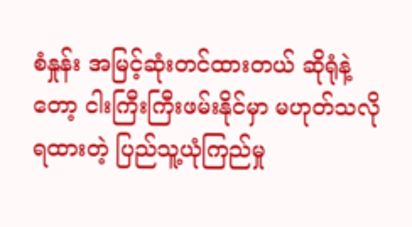စံနှုန်း အမြင့်ဆုံးတင်ထားတယ် ဆိုရုံနဲ့တော့ ငါးကြီးကြီးဖမ်းနိုင်မှာ မဟုတ်သလို ရထားတဲ့ ပြည်သူ့ယုံကြည်မှု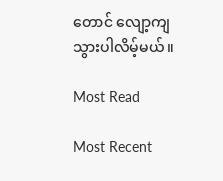တောင် လျော့ကျသွားပါလိမ့်မယ်။

Most Read

Most Recent